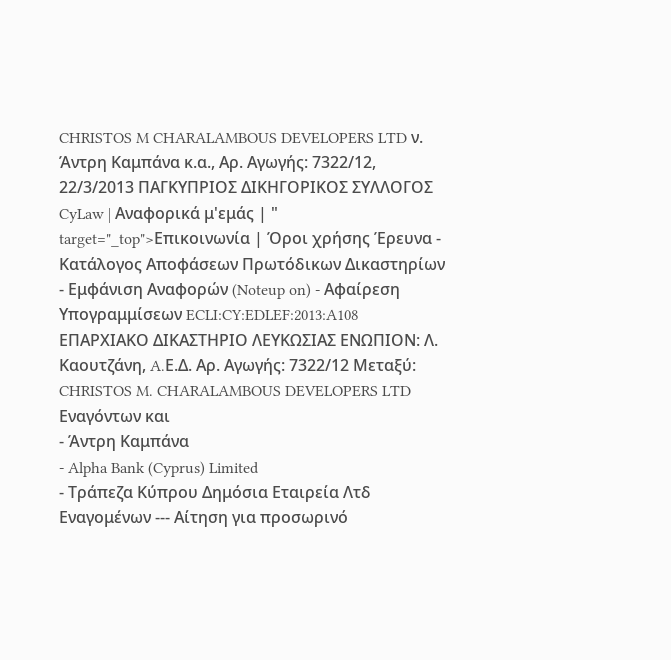CHRISTOS M CHARALAMBOUS DEVELOPERS LTD ν. Άντρη Καμπάνα κ.α., Αρ. Αγωγής: 7322/12, 22/3/2013 ΠΑΓΚΥΠΡΙΟΣ ΔΙΚΗΓΟΡΙΚΟΣ ΣΥΛΛΟΓΟΣ CyLaw | Αναφορικά μ'εμάς | " target="_top">Επικοινωνία | Όροι χρήσης Έρευνα - Κατάλογος Αποφάσεων Πρωτόδικων Δικαστηρίων - Εμφάνιση Αναφορών (Noteup on) - Αφαίρεση Υπογραμμίσεων ECLI:CY:EDLEF:2013:A108 ΕΠΑΡΧΙΑΚΟ ΔΙΚΑΣΤΗΡΙΟ ΛΕΥΚΩΣΙΑΣ ΕΝΩΠΙΟΝ: Λ. Καουτζάνη, A.Ε.Δ. Αρ. Αγωγής: 7322/12 Μεταξύ: CHRISTOS M. CHARALAMBOUS DEVELOPERS LTD Εναγόντων και
- Άντρη Καμπάνα
- Alpha Bank (Cyprus) Limited
- Τράπεζα Κύπρου Δημόσια Εταιρεία Λτδ Εναγομένων --- Αίτηση για προσωρινό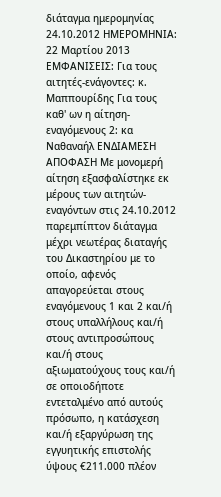διάταγμα ημερομηνίας 24.10.2012 ΗΜΕΡΟΜΗΝΙΑ: 22 Μαρτίου 2013 ΕΜΦΑΝΙΣΕΙΣ: Για τους αιτητές-ενάγοντες: κ. Μαππουρίδης Για τους καθ' ων η αίτηση-εναγόμενους 2: κα Ναθαναήλ ΕΝΔΙΑΜΕΣΗ ΑΠΟΦΑΣΗ Με μονομερή αίτηση εξασφαλίστηκε εκ μέρους των αιτητών-εναγόντων στις 24.10.2012 παρεμπίπτον διάταγμα μέχρι νεωτέρας διαταγής του Δικαστηρίου με το οποίο, αφενός απαγορεύεται στους εναγόμενους 1 και 2 και/ή στους υπαλλήλους και/ή στους αντιπροσώπους και/ή στους αξιωματούχους τους και/ή σε οποιοδήποτε εντεταλμένο από αυτούς πρόσωπο, η κατάσχεση και/ή εξαργύρωση της εγγυητικής επιστολής ύψους €211.000 πλέον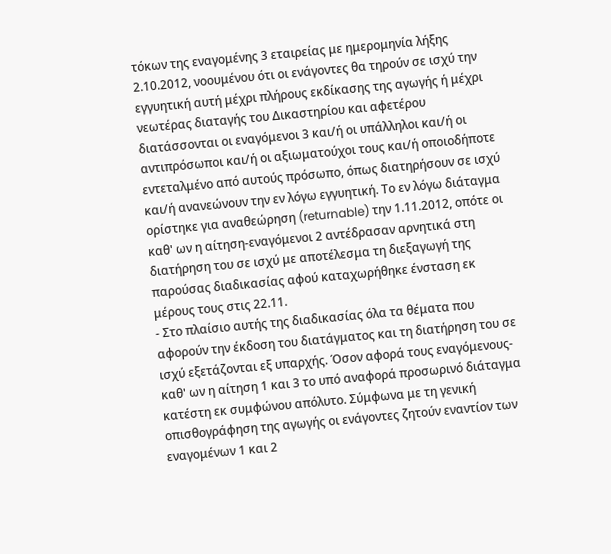τόκων της εναγομένης 3 εταιρείας με ημερομηνία λήξης 2.10.2012, νοουμένου ότι οι ενάγοντες θα τηρούν σε ισχύ την εγγυητική αυτή μέχρι πλήρους εκδίκασης της αγωγής ή μέχρι νεωτέρας διαταγής του Δικαστηρίου και αφετέρου διατάσσονται οι εναγόμενοι 3 και/ή οι υπάλληλοι και/ή οι αντιπρόσωποι και/ή οι αξιωματούχοι τους και/ή οποιοδήποτε εντεταλμένο από αυτούς πρόσωπο, όπως διατηρήσουν σε ισχύ και/ή ανανεώνουν την εν λόγω εγγυητική. Το εν λόγω διάταγμα ορίστηκε για αναθεώρηση (returnable) την 1.11.2012, οπότε οι καθ' ων η αίτηση-εναγόμενοι 2 αντέδρασαν αρνητικά στη διατήρηση του σε ισχύ με αποτέλεσμα τη διεξαγωγή της παρούσας διαδικασίας αφού καταχωρήθηκε ένσταση εκ μέρους τους στις 22.11.
- Στο πλαίσιο αυτής της διαδικασίας όλα τα θέματα που αφορούν την έκδοση του διατάγματος και τη διατήρηση του σε ισχύ εξετάζονται εξ υπαρχής. Όσον αφορά τους εναγόμενους-καθ' ων η αίτηση 1 και 3 το υπό αναφορά προσωρινό διάταγμα κατέστη εκ συμφώνου απόλυτο. Σύμφωνα με τη γενική οπισθογράφηση της αγωγής οι ενάγοντες ζητούν εναντίον των εναγομένων 1 και 2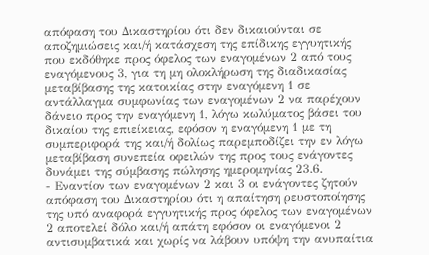απόφαση του Δικαστηρίου ότι δεν δικαιούνται σε αποζημιώσεις και/ή κατάσχεση της επίδικης εγγυητικής που εκδόθηκε προς όφελος των εναγομένων 2 από τους εναγόμενους 3, για τη μη ολοκλήρωση της διαδικασίας μεταβίβασης της κατοικίας στην εναγόμενη 1 σε αντάλλαγμα συμφωνίας των εναγομένων 2 να παρέχουν δάνειο προς την εναγόμενη 1, λόγω κωλύματος βάσει του δικαίου της επιείκειας, εφόσον η εναγόμενη 1 με τη συμπεριφορά της και/ή δολίως παρεμποδίζει την εν λόγω μεταβίβαση συνεπεία οφειλών της προς τους ενάγοντες δυνάμει της σύμβασης πώλησης ημερομηνίας 23.6.
- Εναντίον των εναγομένων 2 και 3 οι ενάγοντες ζητούν απόφαση του Δικαστηρίου ότι η απαίτηση ρευστοποίησης της υπό αναφορά εγγυητικής προς όφελος των εναγομένων 2 αποτελεί δόλο και/ή απάτη εφόσον οι εναγόμενοι 2 αντισυμβατικά και χωρίς να λάβουν υπόψη την ανυπαίτια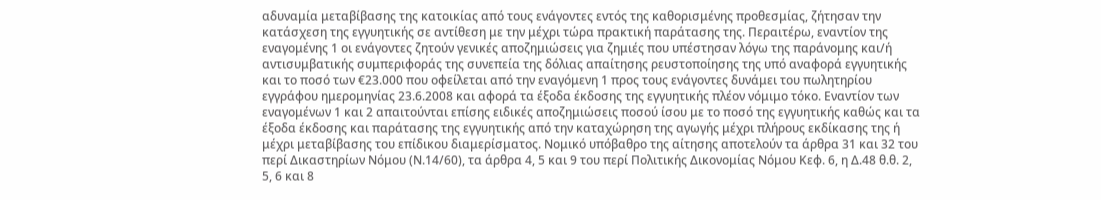αδυναμία μεταβίβασης της κατοικίας από τους ενάγοντες εντός της καθορισμένης προθεσμίας, ζήτησαν την κατάσχεση της εγγυητικής σε αντίθεση με την μέχρι τώρα πρακτική παράτασης της. Περαιτέρω, εναντίον της εναγομένης 1 οι ενάγοντες ζητούν γενικές αποζημιώσεις για ζημιές που υπέστησαν λόγω της παράνομης και/ή αντισυμβατικής συμπεριφοράς της συνεπεία της δόλιας απαίτησης ρευστοποίησης της υπό αναφορά εγγυητικής και το ποσό των €23.000 που οφείλεται από την εναγόμενη 1 προς τους ενάγοντες δυνάμει του πωλητηρίου εγγράφου ημερομηνίας 23.6.2008 και αφορά τα έξοδα έκδοσης της εγγυητικής πλέον νόμιμο τόκο. Εναντίον των εναγομένων 1 και 2 απαιτούνται επίσης ειδικές αποζημιώσεις ποσού ίσου με το ποσό της εγγυητικής καθώς και τα έξοδα έκδοσης και παράτασης της εγγυητικής από την καταχώρηση της αγωγής μέχρι πλήρους εκδίκασης της ή μέχρι μεταβίβασης του επίδικου διαμερίσματος. Νομικό υπόβαθρο της αίτησης αποτελούν τα άρθρα 31 και 32 του περί Δικαστηρίων Νόμου (Ν.14/60), τα άρθρα 4, 5 και 9 του περί Πολιτικής Δικονομίας Νόμου Κεφ. 6, η Δ.48 θ.θ. 2, 5, 6 και 8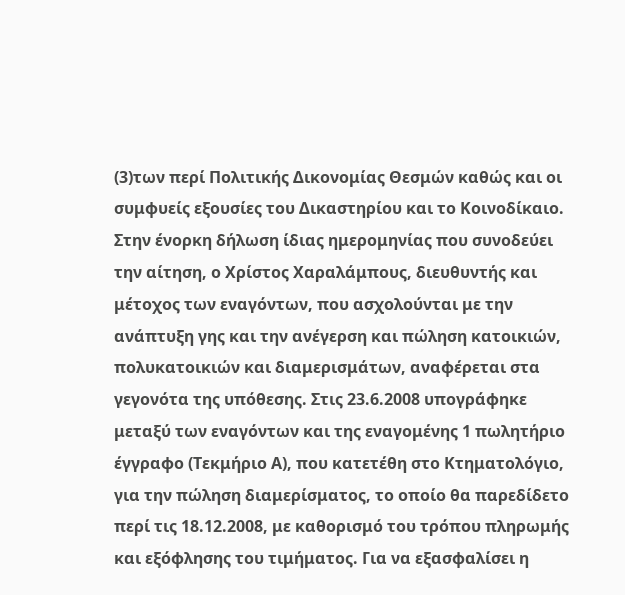(3)των περί Πολιτικής Δικονομίας Θεσμών καθώς και οι συμφυείς εξουσίες του Δικαστηρίου και το Κοινοδίκαιο. Στην ένορκη δήλωση ίδιας ημερομηνίας που συνοδεύει την αίτηση, ο Χρίστος Χαραλάμπους, διευθυντής και μέτοχος των εναγόντων, που ασχολούνται με την ανάπτυξη γης και την ανέγερση και πώληση κατοικιών, πολυκατοικιών και διαμερισμάτων, αναφέρεται στα γεγονότα της υπόθεσης. Στις 23.6.2008 υπογράφηκε μεταξύ των εναγόντων και της εναγομένης 1 πωλητήριο έγγραφο (Τεκμήριο Α), που κατετέθη στο Κτηματολόγιο, για την πώληση διαμερίσματος, το οποίο θα παρεδίδετο περί τις 18.12.2008, με καθορισμό του τρόπου πληρωμής και εξόφλησης του τιμήματος. Για να εξασφαλίσει η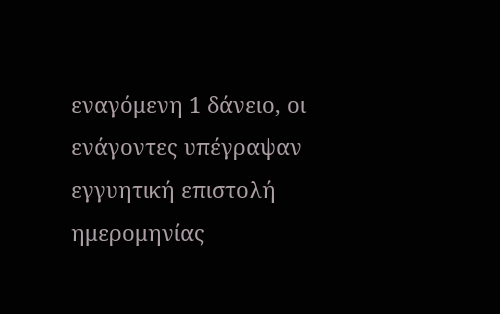εναγόμενη 1 δάνειο, οι ενάγοντες υπέγραψαν εγγυητική επιστολή ημερομηνίας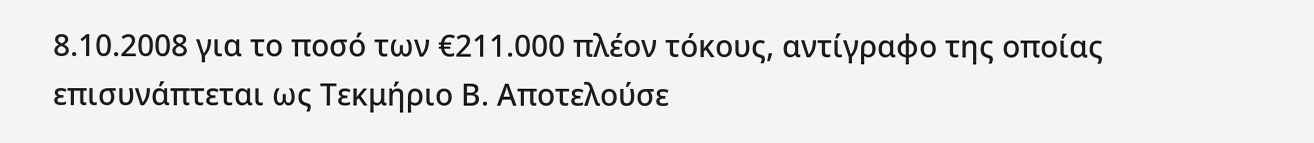8.10.2008 για το ποσό των €211.000 πλέον τόκους, αντίγραφο της οποίας επισυνάπτεται ως Τεκμήριο Β. Αποτελούσε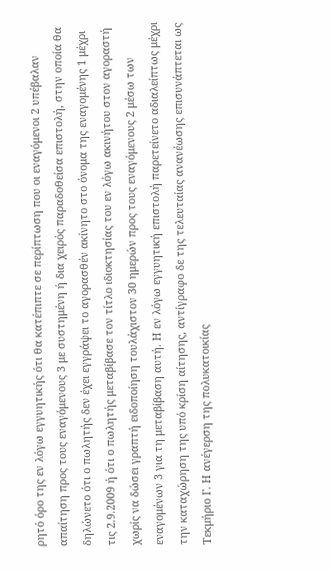ρητό όρο της εν λόγω εγγυητικής ότι θα κατέπιπτε σε περίπτωση που οι εναγόμενοι 2 υπέβαλαν απαίτηση προς τους εναγόμενους 3 με συστημένη ή δια χειρός παραδοθείσα επιστολή, στην οποία θα δηλώνετο ότι ο πωλητής δεν έχει εγγράψει το αγορασθέν ακίνητο στο όνομα της εναγομένης 1 μέχρι τις 2.9.2009 ή ότι ο πωλητής μεταβίβασε τον τίτλο ιδιοκτησίας του εν λόγω ακινήτου στον αγοραστή χωρίς να δώσει γραπτή ειδοποίηση τουλάχιστον 30 ημερών προς τους εναγόμενους 2 μέσω των εναγομένων 3 για τη μεταβίβαση αυτή. Η εν λόγω εγγυητική επιστολή παρετείνετο αδιαλείπτως μέχρι την καταχώρηση της υπό κρίση αίτησης, αντίγραφο δε της τελευταίας ανανέωσης επισυνάπτεται ως Τεκμήριο Γ. Η ανέγερση της πολυκατοικίας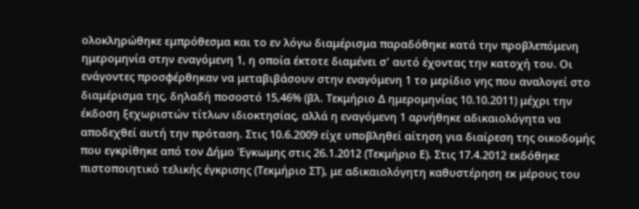ολοκληρώθηκε εμπρόθεσμα και το εν λόγω διαμέρισμα παραδόθηκε κατά την προβλεπόμενη ημερομηνία στην εναγόμενη 1, η οποία έκτοτε διαμένει σ' αυτό έχοντας την κατοχή του. Οι ενάγοντες προσφέρθηκαν να μεταβιβάσουν στην εναγόμενη 1 το μερίδιο γης που αναλογεί στο διαμέρισμα της, δηλαδή ποσοστό 15,46% (βλ. Τεκμήριο Δ ημερομηνίας 10.10.2011) μέχρι την έκδοση ξεχωριστών τίτλων ιδιοκτησίας, αλλά η εναγόμενη 1 αρνήθηκε αδικαιολόγητα να αποδεχθεί αυτή την πρόταση. Στις 10.6.2009 είχε υποβληθεί αίτηση για διαίρεση της οικοδομής που εγκρίθηκε από τον Δήμο Έγκωμης στις 26.1.2012 (Τεκμήριο Ε). Στις 17.4.2012 εκδόθηκε πιστοποιητικό τελικής έγκρισης (Τεκμήριο ΣΤ), με αδικαιολόγητη καθυστέρηση εκ μέρους του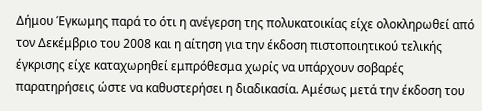Δήμου Έγκωμης παρά το ότι η ανέγερση της πολυκατοικίας είχε ολοκληρωθεί από τον Δεκέμβριο του 2008 και η αίτηση για την έκδοση πιστοποιητικού τελικής έγκρισης είχε καταχωρηθεί εμπρόθεσμα χωρίς να υπάρχουν σοβαρές παρατηρήσεις ώστε να καθυστερήσει η διαδικασία. Αμέσως μετά την έκδοση του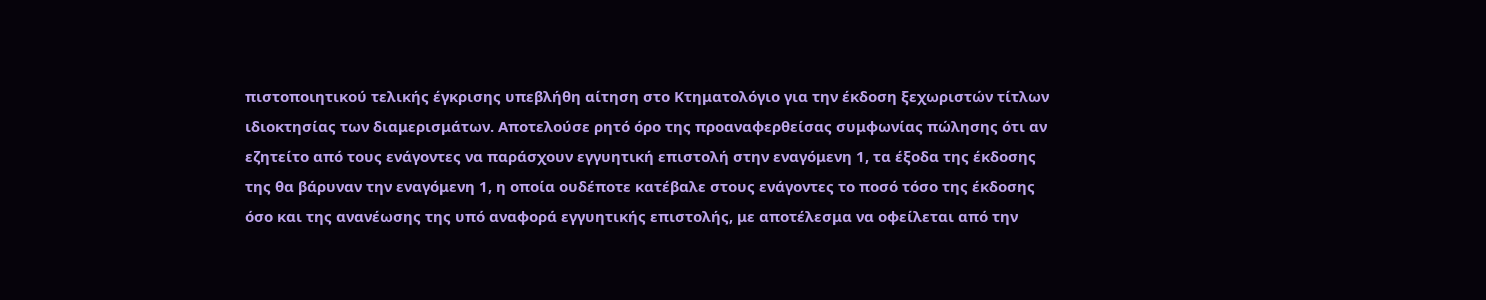πιστοποιητικού τελικής έγκρισης υπεβλήθη αίτηση στο Κτηματολόγιο για την έκδοση ξεχωριστών τίτλων ιδιοκτησίας των διαμερισμάτων. Αποτελούσε ρητό όρο της προαναφερθείσας συμφωνίας πώλησης ότι αν εζητείτο από τους ενάγοντες να παράσχουν εγγυητική επιστολή στην εναγόμενη 1, τα έξοδα της έκδοσης της θα βάρυναν την εναγόμενη 1, η οποία ουδέποτε κατέβαλε στους ενάγοντες το ποσό τόσο της έκδοσης όσο και της ανανέωσης της υπό αναφορά εγγυητικής επιστολής, με αποτέλεσμα να οφείλεται από την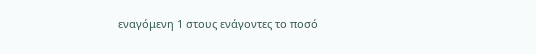εναγόμενη 1 στους ενάγοντες το ποσό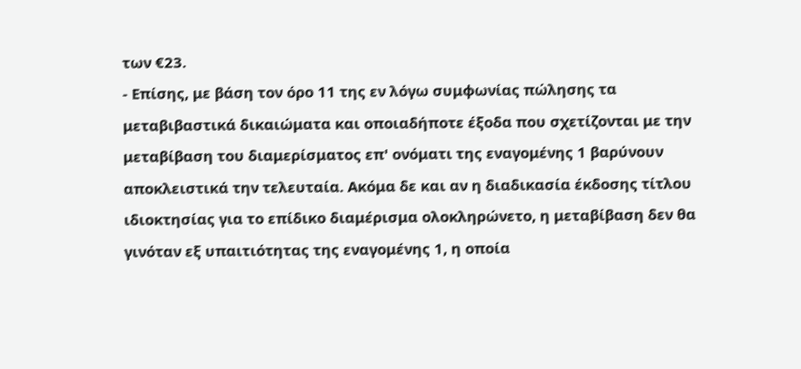των €23.
- Επίσης, με βάση τον όρο 11 της εν λόγω συμφωνίας πώλησης τα μεταβιβαστικά δικαιώματα και οποιαδήποτε έξοδα που σχετίζονται με την μεταβίβαση του διαμερίσματος επ' ονόματι της εναγομένης 1 βαρύνουν αποκλειστικά την τελευταία. Ακόμα δε και αν η διαδικασία έκδοσης τίτλου ιδιοκτησίας για το επίδικο διαμέρισμα ολοκληρώνετο, η μεταβίβαση δεν θα γινόταν εξ υπαιτιότητας της εναγομένης 1, η οποία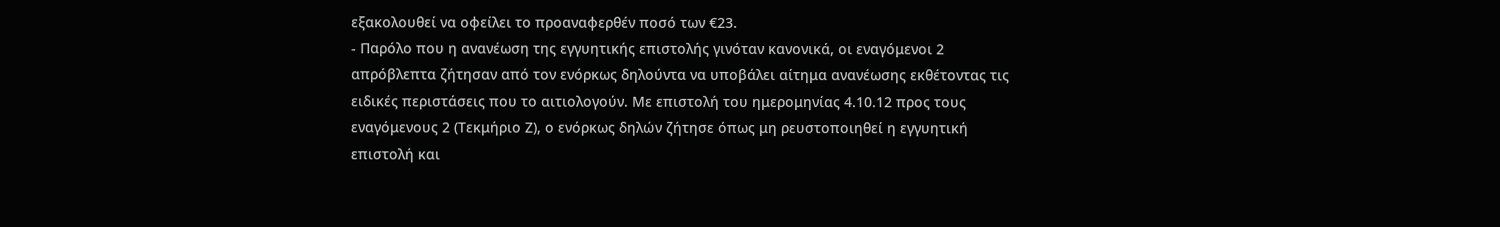εξακολουθεί να οφείλει το προαναφερθέν ποσό των €23.
- Παρόλο που η ανανέωση της εγγυητικής επιστολής γινόταν κανονικά, οι εναγόμενοι 2 απρόβλεπτα ζήτησαν από τον ενόρκως δηλούντα να υποβάλει αίτημα ανανέωσης εκθέτοντας τις ειδικές περιστάσεις που το αιτιολογούν. Με επιστολή του ημερομηνίας 4.10.12 προς τους εναγόμενους 2 (Τεκμήριο Ζ), ο ενόρκως δηλών ζήτησε όπως μη ρευστοποιηθεί η εγγυητική επιστολή και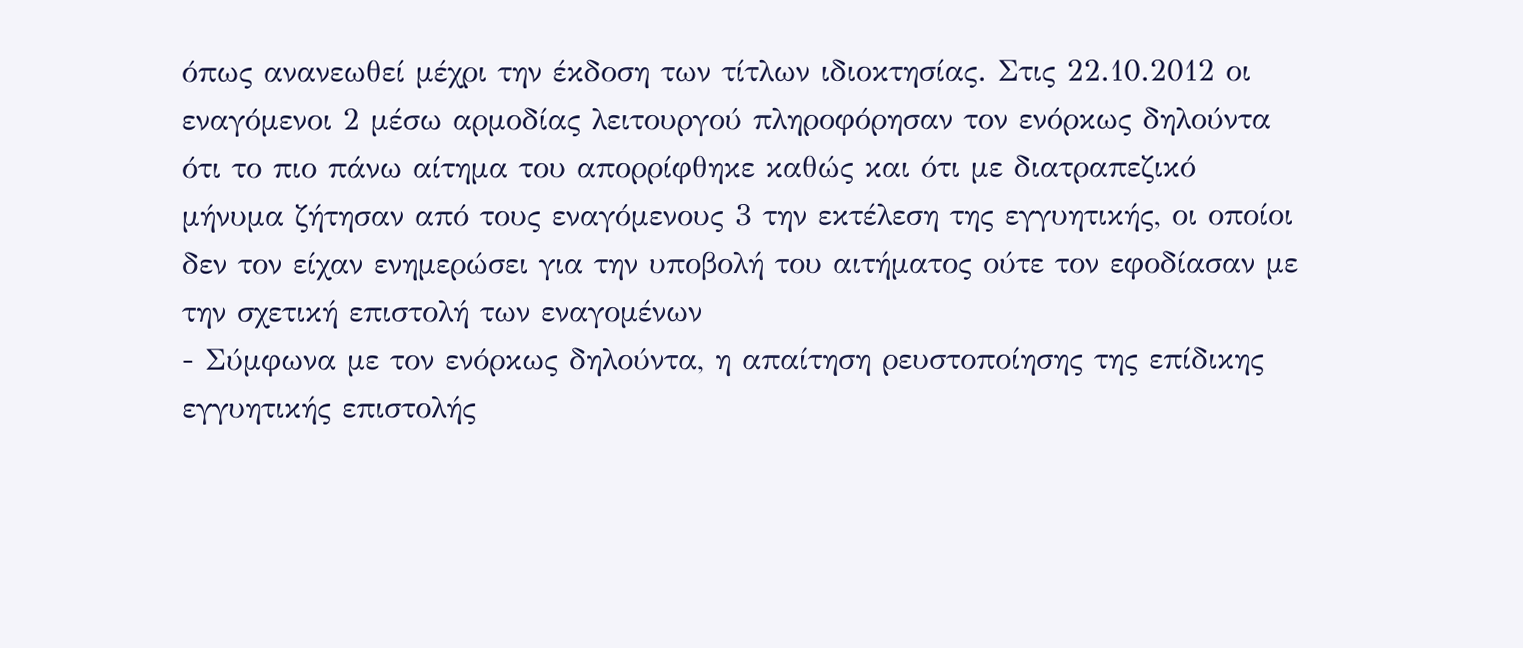όπως ανανεωθεί μέχρι την έκδοση των τίτλων ιδιοκτησίας. Στις 22.10.2012 οι εναγόμενοι 2 μέσω αρμοδίας λειτουργού πληροφόρησαν τον ενόρκως δηλούντα ότι το πιο πάνω αίτημα του απορρίφθηκε καθώς και ότι με διατραπεζικό μήνυμα ζήτησαν από τους εναγόμενους 3 την εκτέλεση της εγγυητικής, οι οποίοι δεν τον είχαν ενημερώσει για την υποβολή του αιτήματος ούτε τον εφοδίασαν με την σχετική επιστολή των εναγομένων
- Σύμφωνα με τον ενόρκως δηλούντα, η απαίτηση ρευστοποίησης της επίδικης εγγυητικής επιστολής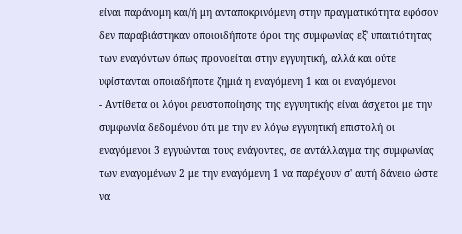είναι παράνομη και/ή μη ανταποκρινόμενη στην πραγματικότητα εφόσον δεν παραβιάστηκαν οποιοιδήποτε όροι της συμφωνίας εξ' υπαιτιότητας των εναγόντων όπως προνοείται στην εγγυητική, αλλά και ούτε υφίστανται οποιαδήποτε ζημιά η εναγόμενη 1 και οι εναγόμενοι
- Αντίθετα οι λόγοι ρευστοποίησης της εγγυητικής είναι άσχετοι με την συμφωνία δεδομένου ότι με την εν λόγω εγγυητική επιστολή οι εναγόμενοι 3 εγγυώνται τους ενάγοντες, σε αντάλλαγμα της συμφωνίας των εναγομένων 2 με την εναγόμενη 1 να παρέχουν σ' αυτή δάνειο ώστε να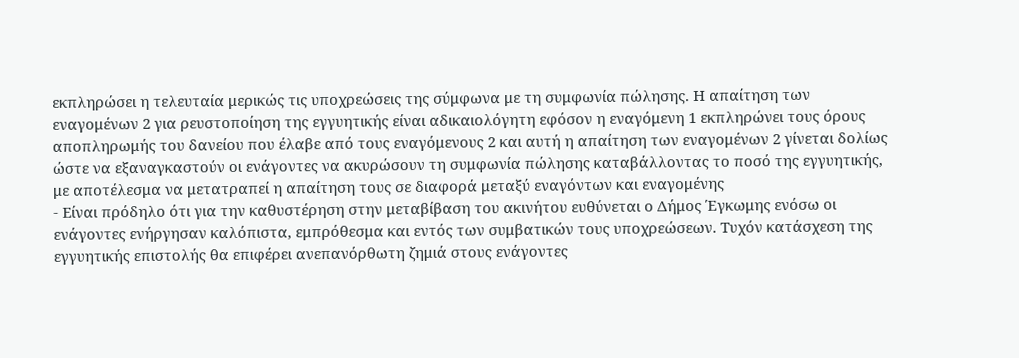εκπληρώσει η τελευταία μερικώς τις υποχρεώσεις της σύμφωνα με τη συμφωνία πώλησης. Η απαίτηση των εναγομένων 2 για ρευστοποίηση της εγγυητικής είναι αδικαιολόγητη εφόσον η εναγόμενη 1 εκπληρώνει τους όρους αποπληρωμής του δανείου που έλαβε από τους εναγόμενους 2 και αυτή η απαίτηση των εναγομένων 2 γίνεται δολίως ώστε να εξαναγκαστούν οι ενάγοντες να ακυρώσουν τη συμφωνία πώλησης καταβάλλοντας το ποσό της εγγυητικής, με αποτέλεσμα να μετατραπεί η απαίτηση τους σε διαφορά μεταξύ εναγόντων και εναγομένης
- Είναι πρόδηλο ότι για την καθυστέρηση στην μεταβίβαση του ακινήτου ευθύνεται ο Δήμος Έγκωμης ενόσω οι ενάγοντες ενήργησαν καλόπιστα, εμπρόθεσμα και εντός των συμβατικών τους υποχρεώσεων. Τυχόν κατάσχεση της εγγυητικής επιστολής θα επιφέρει ανεπανόρθωτη ζημιά στους ενάγοντες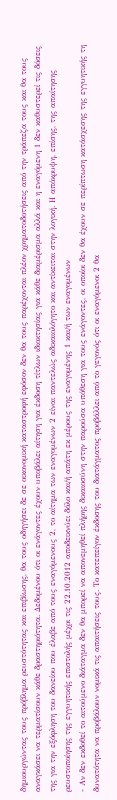δημιουργώντας τους πρόβλημα ρευστότητας και επιβίωσης, θα τους οδηγήσει δε σε οικονομική καταστροφή εφόσον δεν θα τους παρέχονται πλέον χρηματοδοτήσεις από την τράπεζα τους και θα τους αναγκάσει να τερματίσουν κάθε δραστηριότητα. Δεδομένου ότι οι ενάγοντες έχουν υποβάλει αίτηση για έκδοση τίτλων ιδιοκτησίας για κάθε διαμέρισμα αλλά και η εναγόμενη 1 δεν καθυστερεί τις δόσεις της για την εξόφληση του δανείου που έλαβε από τους εναγόμενους 2, το αίτημα των εναγομένων 2 είναι παντελώς αδικαιολόγητο και αντίκειται στην λογική. Η απόκρυψη, επίσης, της απαίτησης ρευστοποίησης της εγγυητικής επιστολής μέχρι τις 22.10.2012 αποδεικνύει δόλο και/ή απάτη εκ μέρους της εναγομένης 1 και/ή των εναγομένων
- Αν δεν εκδοθεί το αιτούμενο διάταγμα δεν θα μπορεί να απονεμηθεί πλήρης δικαιοσύνη στην παρούσα υπόθεση για τους ενάγοντες, οι οποίοι δεν θα έχουν σε περίπτωση κατάσχεσης της εγγυητικής τη δυνατότητα να προβάλουν νομικά τις απαιτήσεις τους. Το κατεπείγον έκδοσης του διατάγματος προβάλλει από το γεγονός ότι οι εναγόμενοι 2 θα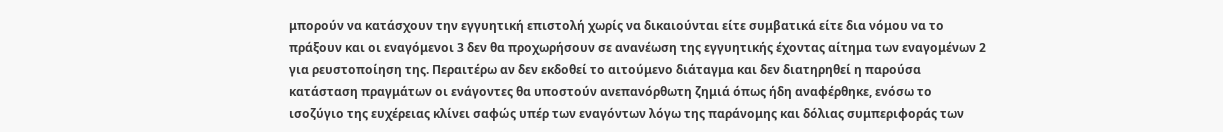μπορούν να κατάσχουν την εγγυητική επιστολή χωρίς να δικαιούνται είτε συμβατικά είτε δια νόμου να το πράξουν και οι εναγόμενοι 3 δεν θα προχωρήσουν σε ανανέωση της εγγυητικής έχοντας αίτημα των εναγομένων 2 για ρευστοποίηση της. Περαιτέρω αν δεν εκδοθεί το αιτούμενο διάταγμα και δεν διατηρηθεί η παρούσα κατάσταση πραγμάτων οι ενάγοντες θα υποστούν ανεπανόρθωτη ζημιά όπως ήδη αναφέρθηκε, ενόσω το ισοζύγιο της ευχέρειας κλίνει σαφώς υπέρ των εναγόντων λόγω της παράνομης και δόλιας συμπεριφοράς των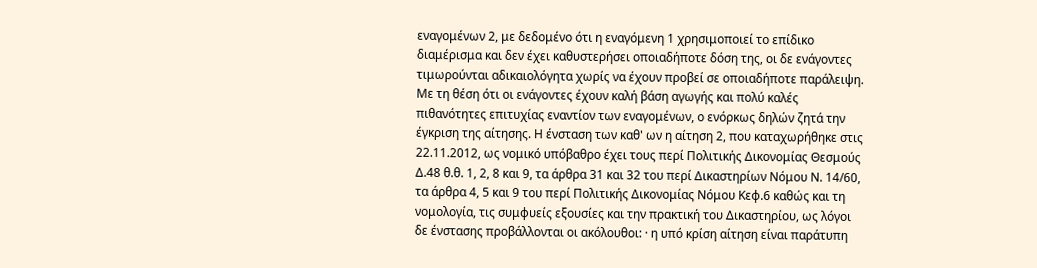εναγομένων 2, με δεδομένο ότι η εναγόμενη 1 χρησιμοποιεί το επίδικο διαμέρισμα και δεν έχει καθυστερήσει οποιαδήποτε δόση της, οι δε ενάγοντες τιμωρούνται αδικαιολόγητα χωρίς να έχουν προβεί σε οποιαδήποτε παράλειψη. Με τη θέση ότι οι ενάγοντες έχουν καλή βάση αγωγής και πολύ καλές πιθανότητες επιτυχίας εναντίον των εναγομένων, ο ενόρκως δηλών ζητά την έγκριση της αίτησης. Η ένσταση των καθ' ων η αίτηση 2, που καταχωρήθηκε στις 22.11.2012, ως νομικό υπόβαθρο έχει τους περί Πολιτικής Δικονομίας Θεσμούς Δ.48 θ.θ. 1, 2, 8 και 9, τα άρθρα 31 και 32 του περί Δικαστηρίων Νόμου Ν. 14/60, τα άρθρα 4, 5 και 9 του περί Πολιτικής Δικονομίας Νόμου Κεφ.6 καθώς και τη νομολογία, τις συμφυείς εξουσίες και την πρακτική του Δικαστηρίου, ως λόγοι δε ένστασης προβάλλονται οι ακόλουθοι: · η υπό κρίση αίτηση είναι παράτυπη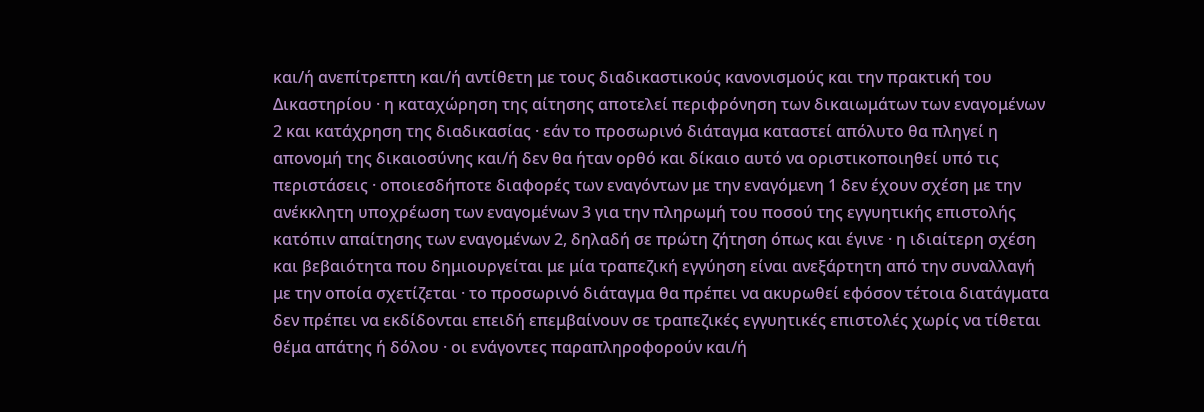και/ή ανεπίτρεπτη και/ή αντίθετη με τους διαδικαστικούς κανονισμούς και την πρακτική του Δικαστηρίου · η καταχώρηση της αίτησης αποτελεί περιφρόνηση των δικαιωμάτων των εναγομένων 2 και κατάχρηση της διαδικασίας · εάν το προσωρινό διάταγμα καταστεί απόλυτο θα πληγεί η απονομή της δικαιοσύνης και/ή δεν θα ήταν ορθό και δίκαιο αυτό να οριστικοποιηθεί υπό τις περιστάσεις · οποιεσδήποτε διαφορές των εναγόντων με την εναγόμενη 1 δεν έχουν σχέση με την ανέκκλητη υποχρέωση των εναγομένων 3 για την πληρωμή του ποσού της εγγυητικής επιστολής κατόπιν απαίτησης των εναγομένων 2, δηλαδή σε πρώτη ζήτηση όπως και έγινε · η ιδιαίτερη σχέση και βεβαιότητα που δημιουργείται με μία τραπεζική εγγύηση είναι ανεξάρτητη από την συναλλαγή με την οποία σχετίζεται · το προσωρινό διάταγμα θα πρέπει να ακυρωθεί εφόσον τέτοια διατάγματα δεν πρέπει να εκδίδονται επειδή επεμβαίνουν σε τραπεζικές εγγυητικές επιστολές χωρίς να τίθεται θέμα απάτης ή δόλου · οι ενάγοντες παραπληροφορούν και/ή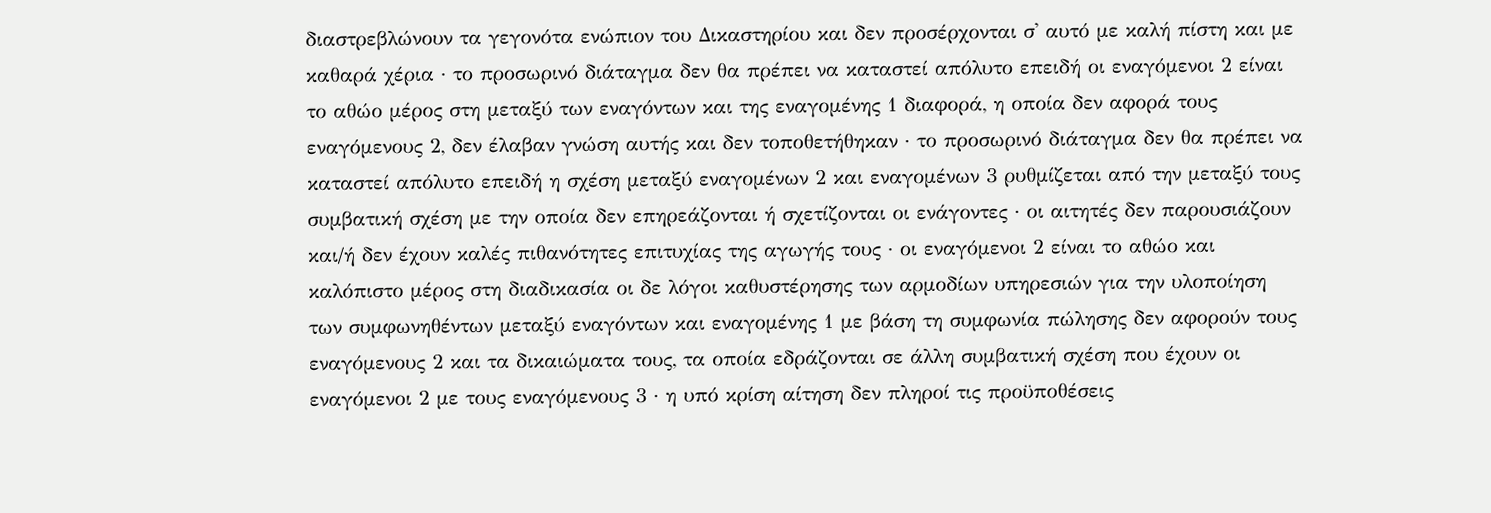διαστρεβλώνουν τα γεγονότα ενώπιον του Δικαστηρίου και δεν προσέρχονται σ' αυτό με καλή πίστη και με καθαρά χέρια · το προσωρινό διάταγμα δεν θα πρέπει να καταστεί απόλυτο επειδή οι εναγόμενοι 2 είναι το αθώο μέρος στη μεταξύ των εναγόντων και της εναγομένης 1 διαφορά, η οποία δεν αφορά τους εναγόμενους 2, δεν έλαβαν γνώση αυτής και δεν τοποθετήθηκαν · το προσωρινό διάταγμα δεν θα πρέπει να καταστεί απόλυτο επειδή η σχέση μεταξύ εναγομένων 2 και εναγομένων 3 ρυθμίζεται από την μεταξύ τους συμβατική σχέση με την οποία δεν επηρεάζονται ή σχετίζονται οι ενάγοντες · οι αιτητές δεν παρουσιάζουν και/ή δεν έχουν καλές πιθανότητες επιτυχίας της αγωγής τους · οι εναγόμενοι 2 είναι το αθώο και καλόπιστο μέρος στη διαδικασία οι δε λόγοι καθυστέρησης των αρμοδίων υπηρεσιών για την υλοποίηση των συμφωνηθέντων μεταξύ εναγόντων και εναγομένης 1 με βάση τη συμφωνία πώλησης δεν αφορούν τους εναγόμενους 2 και τα δικαιώματα τους, τα οποία εδράζονται σε άλλη συμβατική σχέση που έχουν οι εναγόμενοι 2 με τους εναγόμενους 3 · η υπό κρίση αίτηση δεν πληροί τις προϋποθέσεις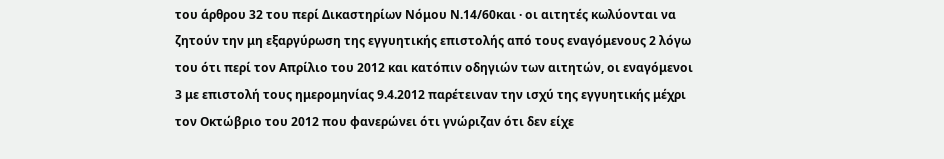του άρθρου 32 του περί Δικαστηρίων Νόμου Ν.14/60και · οι αιτητές κωλύονται να ζητούν την μη εξαργύρωση της εγγυητικής επιστολής από τους εναγόμενους 2 λόγω του ότι περί τον Απρίλιο του 2012 και κατόπιν οδηγιών των αιτητών, οι εναγόμενοι 3 με επιστολή τους ημερομηνίας 9.4.2012 παρέτειναν την ισχύ της εγγυητικής μέχρι τον Οκτώβριο του 2012 που φανερώνει ότι γνώριζαν ότι δεν είχε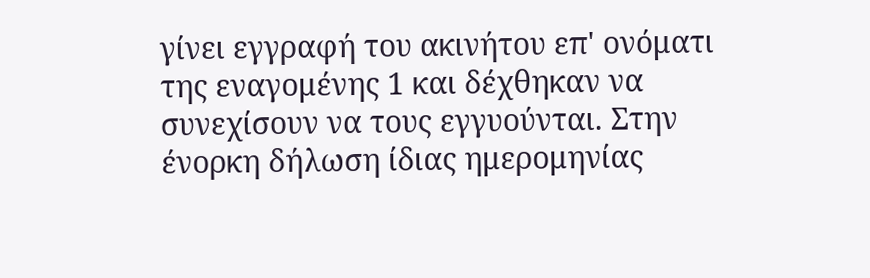γίνει εγγραφή του ακινήτου επ' ονόματι της εναγομένης 1 και δέχθηκαν να συνεχίσουν να τους εγγυούνται. Στην ένορκη δήλωση ίδιας ημερομηνίας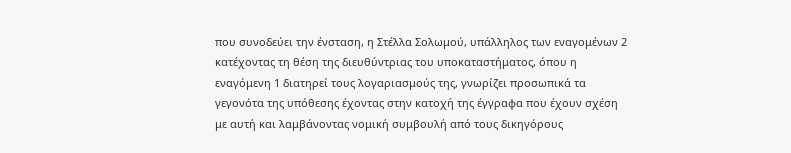που συνοδεύει την ένσταση, η Στέλλα Σολωμού, υπάλληλος των εναγομένων 2 κατέχοντας τη θέση της διευθύντριας του υποκαταστήματος, όπου η εναγόμενη 1 διατηρεί τους λογαριασμούς της, γνωρίζει προσωπικά τα γεγονότα της υπόθεσης έχοντας στην κατοχή της έγγραφα που έχουν σχέση με αυτή και λαμβάνοντας νομική συμβουλή από τους δικηγόρους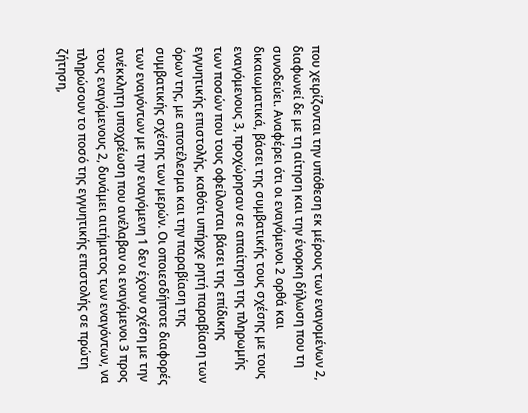που χειρίζονται την υπόθεση εκ μέρους των εναγομένων 2, διαφωνεί δε με τη αίτηση και την ένορκη δήλωση που τη συνοδεύει. Αναφέρει ότι οι εναγόμενοι 2 ορθά και δικαιωματικά, βάσει της συμβατικής τους σχέσης με τους εναγόμενους 3, προχώρησαν σε απαίτηση της πληρωμής των ποσών που τους οφείλονται βάσει της επίδικης εγγυητικής επιστολής, καθότι υπήρχε ρητή παραβίαση των όρων της, με αποτέλεσμα και την παραβίαση της συμβατικής σχέσης των μερών. Οι οποιεσδήποτε διαφορές των εναγόντων με την εναγόμενη 1 δεν έχουν σχέση με την ανέκκλητη υποχρέωση που ανέλαβαν οι εναγόμενοι 3 προς τους εναγόμενους 2, δυνάμει αιτήματος των εναγόντων, να πληρώσουν το ποσό της εγγυητικής επιστολής σε πρώτη ζήτηση,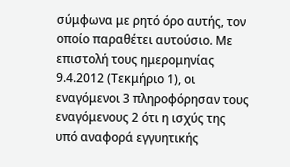σύμφωνα με ρητό όρο αυτής, τον οποίο παραθέτει αυτούσιο. Με επιστολή τους ημερομηνίας 9.4.2012 (Τεκμήριο 1), οι εναγόμενοι 3 πληροφόρησαν τους εναγόμενους 2 ότι η ισχύς της υπό αναφορά εγγυητικής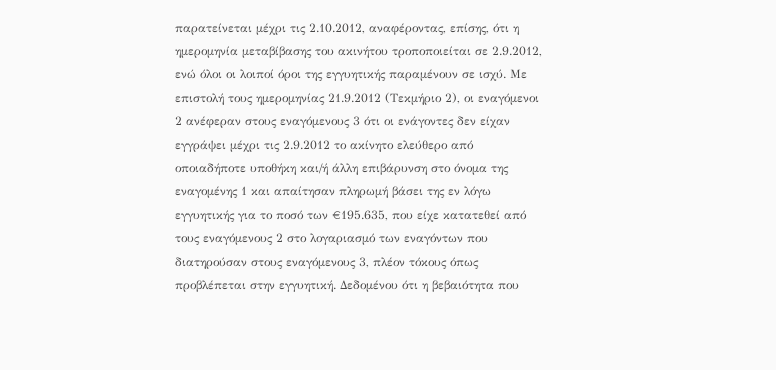παρατείνεται μέχρι τις 2.10.2012, αναφέροντας, επίσης, ότι η ημερομηνία μεταβίβασης του ακινήτου τροποποιείται σε 2.9.2012, ενώ όλοι οι λοιποί όροι της εγγυητικής παραμένουν σε ισχύ. Με επιστολή τους ημερομηνίας 21.9.2012 (Τεκμήριο 2), οι εναγόμενοι 2 ανέφεραν στους εναγόμενους 3 ότι οι ενάγοντες δεν είχαν εγγράψει μέχρι τις 2.9.2012 το ακίνητο ελεύθερο από οποιαδήποτε υποθήκη και/ή άλλη επιβάρυνση στο όνομα της εναγομένης 1 και απαίτησαν πληρωμή βάσει της εν λόγω εγγυητικής για το ποσό των €195.635, που είχε κατατεθεί από τους εναγόμενους 2 στο λογαριασμό των εναγόντων που διατηρούσαν στους εναγόμενους 3, πλέον τόκους όπως προβλέπεται στην εγγυητική. Δεδομένου ότι η βεβαιότητα που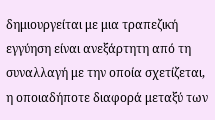δημιουργείται με μια τραπεζική εγγύηση είναι ανεξάρτητη από τη συναλλαγή με την οποία σχετίζεται, η οποιαδήποτε διαφορά μεταξύ των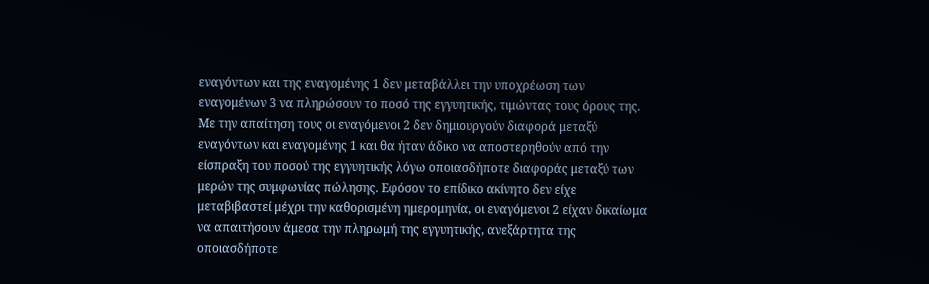εναγόντων και της εναγομένης 1 δεν μεταβάλλει την υποχρέωση των εναγομένων 3 να πληρώσουν το ποσό της εγγυητικής, τιμώντας τους όρους της. Με την απαίτηση τους οι εναγόμενοι 2 δεν δημιουργούν διαφορά μεταξύ εναγόντων και εναγομένης 1 και θα ήταν άδικο να αποστερηθούν από την είσπραξη του ποσού της εγγυητικής λόγω οποιασδήποτε διαφοράς μεταξύ των μερών της συμφωνίας πώλησης. Εφόσον το επίδικο ακίνητο δεν είχε μεταβιβαστεί μέχρι την καθορισμένη ημερομηνία, οι εναγόμενοι 2 είχαν δικαίωμα να απαιτήσουν άμεσα την πληρωμή της εγγυητικής, ανεξάρτητα της οποιασδήποτε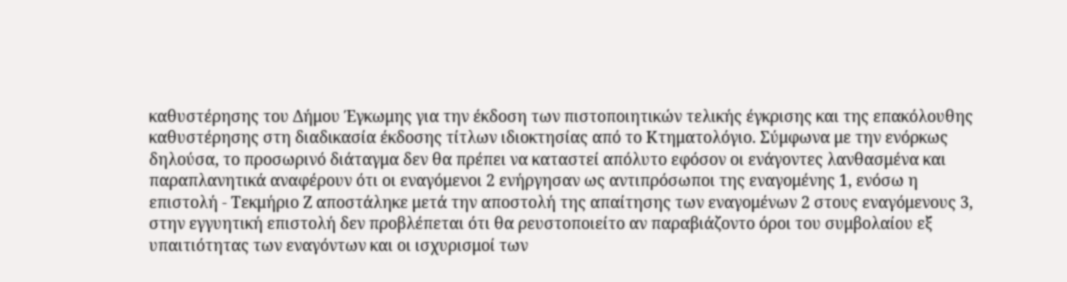καθυστέρησης του Δήμου Έγκωμης για την έκδοση των πιστοποιητικών τελικής έγκρισης και της επακόλουθης καθυστέρησης στη διαδικασία έκδοσης τίτλων ιδιοκτησίας από το Κτηματολόγιο. Σύμφωνα με την ενόρκως δηλούσα, το προσωρινό διάταγμα δεν θα πρέπει να καταστεί απόλυτο εφόσον οι ενάγοντες λανθασμένα και παραπλανητικά αναφέρουν ότι οι εναγόμενοι 2 ενήργησαν ως αντιπρόσωποι της εναγομένης 1, ενόσω η επιστολή - Τεκμήριο Ζ αποστάληκε μετά την αποστολή της απαίτησης των εναγομένων 2 στους εναγόμενους 3, στην εγγυητική επιστολή δεν προβλέπεται ότι θα ρευστοποιείτο αν παραβιάζοντο όροι του συμβολαίου εξ υπαιτιότητας των εναγόντων και οι ισχυρισμοί των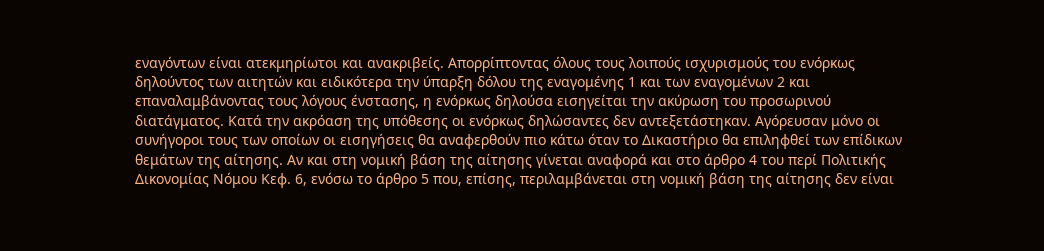εναγόντων είναι ατεκμηρίωτοι και ανακριβείς. Απορρίπτοντας όλους τους λοιπούς ισχυρισμούς του ενόρκως δηλούντος των αιτητών και ειδικότερα την ύπαρξη δόλου της εναγομένης 1 και των εναγομένων 2 και επαναλαμβάνοντας τους λόγους ένστασης, η ενόρκως δηλούσα εισηγείται την ακύρωση του προσωρινού διατάγματος. Κατά την ακρόαση της υπόθεσης οι ενόρκως δηλώσαντες δεν αντεξετάστηκαν. Αγόρευσαν μόνο οι συνήγοροι τους των οποίων οι εισηγήσεις θα αναφερθούν πιο κάτω όταν το Δικαστήριο θα επιληφθεί των επίδικων θεμάτων της αίτησης. Αν και στη νομική βάση της αίτησης γίνεται αναφορά και στο άρθρο 4 του περί Πολιτικής Δικονομίας Νόμου Κεφ. 6, ενόσω το άρθρο 5 που, επίσης, περιλαμβάνεται στη νομική βάση της αίτησης δεν είναι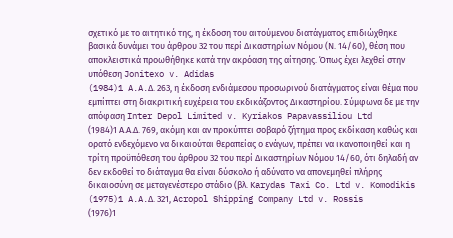σχετικό με το αιτητικό της, η έκδοση του αιτούμενου διατάγματος επιδιώχθηκε βασικά δυνάμει του άρθρου 32 του περί Δικαστηρίων Νόμου (Ν. 14/60), θέση που αποκλειστικά προωθήθηκε κατά την ακρόαση της αίτησης. Όπως έχει λεχθεί στην υπόθεση Jonitexo v. Adidas
(1984)1 A.A.Δ. 263, η έκδοση ενδιάμεσου προσωρινού διατάγματος είναι θέμα που εμπίπτει στη διακριτική ευχέρεια του εκδικάζοντος Δικαστηρίου. Σύμφωνα δε με την απόφαση Inter Depol Limited v. Kyriakos Papavassiliou Ltd
(1984)1 Α.Α.Δ. 769, ακόμη και αν προκύπτει σοβαρό ζήτημα προς εκδίκαση καθώς και ορατό ενδεχόμενο να δικαιούται θεραπείας ο ενάγων, πρέπει να ικανοποιηθεί και η τρίτη προϋπόθεση του άρθρου 32 του περί Δικαστηρίων Νόμου 14/60, ότι δηλαδή αν δεν εκδοθεί το διάταγμα θα είναι δύσκολο ή αδύνατο να απονεμηθεί πλήρης δικαιοσύνη σε μεταγενέστερο στάδιο (βλ. Κarydas Taxi Co. Ltd v. Komodikis
(1975)1 A.A.Δ. 321, Acropol Shipping Company Ltd v. Rossis
(1976)1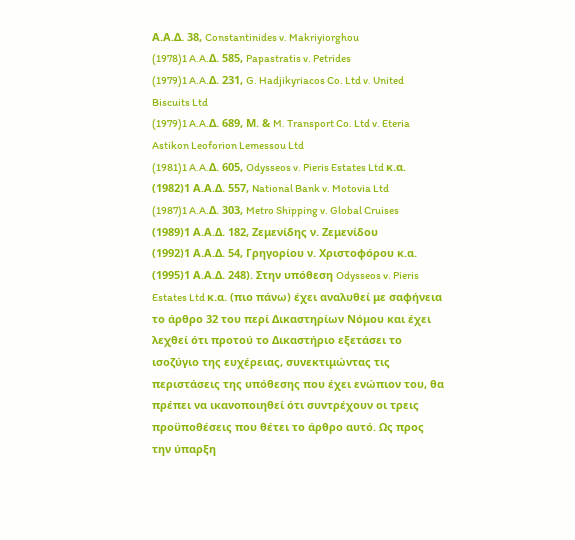Α.Α.Δ. 38, Constantinides v. Makriyiorghou
(1978)1 A.A.Δ. 585, Papastratis v. Petrides
(1979)1 A.A.Δ. 231, G. Hadjikyriacos Co. Ltd v. United Biscuits Ltd
(1979)1 A.A.Δ. 689, Μ. & M. Transport Co. Ltd v. Eteria Astikon Leoforion Lemessou Ltd
(1981)1 A.A.Δ. 605, Odysseos v. Pieris Estates Ltd κ.α.
(1982)1 Α.Α.Δ. 557, National Bank v. Motovia Ltd
(1987)1 A.A.Δ. 303, Metro Shipping v. Global Cruises
(1989)1 Α.Α.Δ. 182, Ζεμενίδης ν. Ζεμενίδου
(1992)1 Α.Α.Δ. 54, Γρηγορίου ν. Χριστοφόρου κ.α.
(1995)1 Α.Α.Δ. 248). Στην υπόθεση Odysseos v. Pieris Estates Ltd κ.α. (πιο πάνω) έχει αναλυθεί με σαφήνεια το άρθρο 32 του περί Δικαστηρίων Νόμου και έχει λεχθεί ότι προτού το Δικαστήριο εξετάσει το ισοζύγιο της ευχέρειας, συνεκτιμώντας τις περιστάσεις της υπόθεσης που έχει ενώπιον του, θα πρέπει να ικανοποιηθεί ότι συντρέχουν οι τρεις προϋποθέσεις που θέτει το άρθρο αυτό. Ως προς την ύπαρξη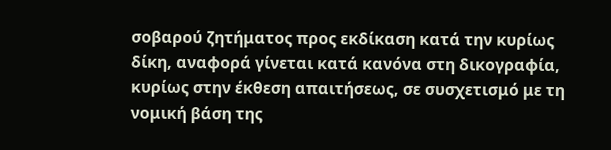σοβαρού ζητήματος προς εκδίκαση κατά την κυρίως δίκη, αναφορά γίνεται κατά κανόνα στη δικογραφία, κυρίως στην έκθεση απαιτήσεως, σε συσχετισμό με τη νομική βάση της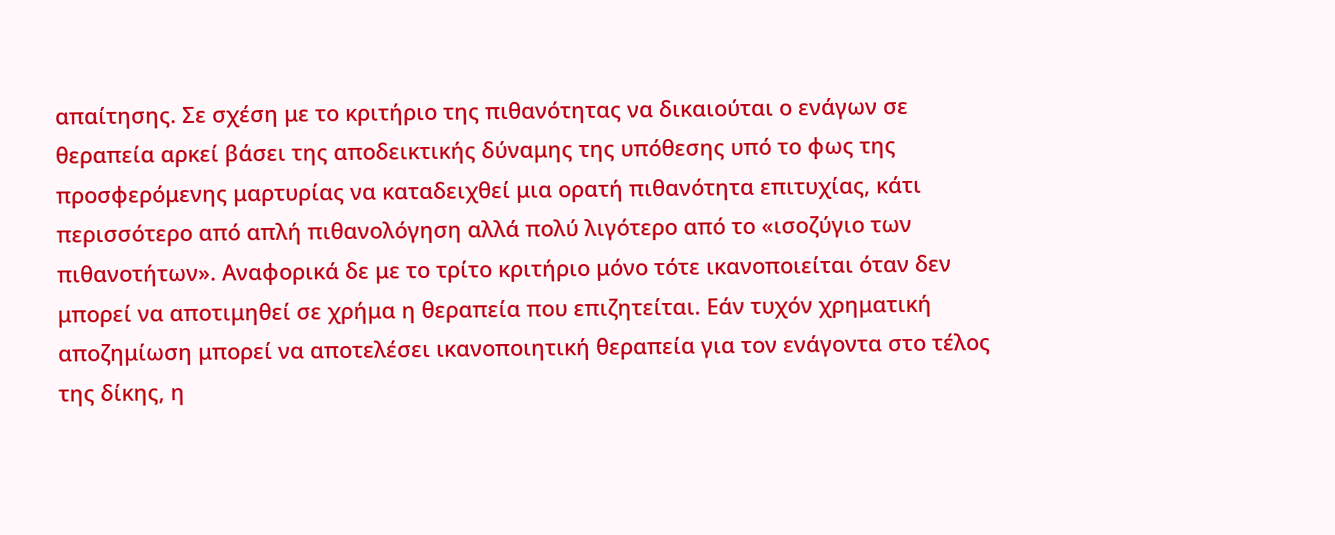απαίτησης. Σε σχέση με το κριτήριο της πιθανότητας να δικαιούται ο ενάγων σε θεραπεία αρκεί βάσει της αποδεικτικής δύναμης της υπόθεσης υπό το φως της προσφερόμενης μαρτυρίας να καταδειχθεί μια ορατή πιθανότητα επιτυχίας, κάτι περισσότερο από απλή πιθανολόγηση αλλά πολύ λιγότερο από το «ισοζύγιο των πιθανοτήτων». Αναφορικά δε με το τρίτο κριτήριο μόνο τότε ικανοποιείται όταν δεν μπορεί να αποτιμηθεί σε χρήμα η θεραπεία που επιζητείται. Εάν τυχόν χρηματική αποζημίωση μπορεί να αποτελέσει ικανοποιητική θεραπεία για τον ενάγοντα στο τέλος της δίκης, η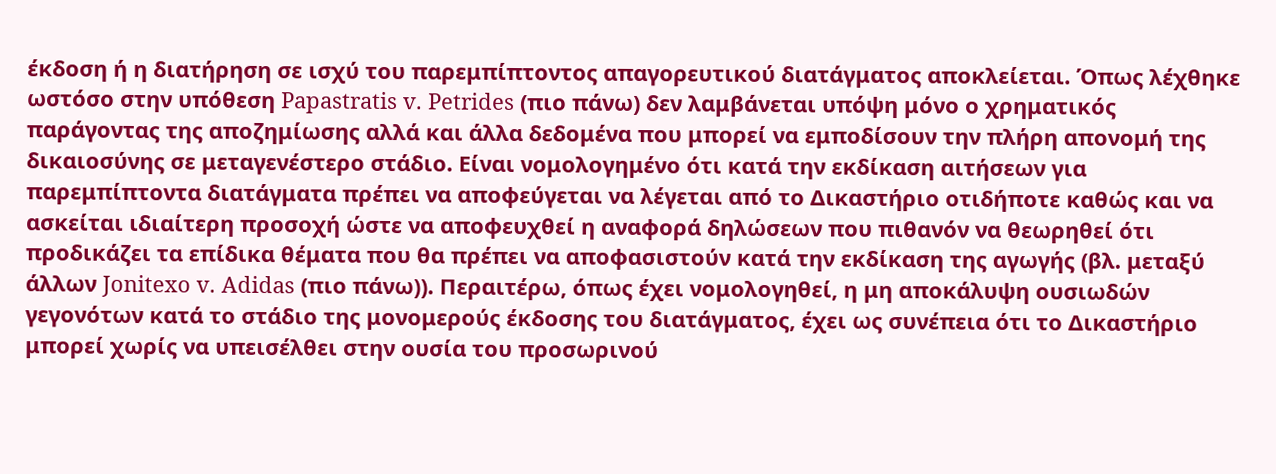έκδοση ή η διατήρηση σε ισχύ του παρεμπίπτοντος απαγορευτικού διατάγματος αποκλείεται. Όπως λέχθηκε ωστόσο στην υπόθεση Papastratis v. Petrides (πιο πάνω) δεν λαμβάνεται υπόψη μόνο ο χρηματικός παράγοντας της αποζημίωσης αλλά και άλλα δεδομένα που μπορεί να εμποδίσουν την πλήρη απονομή της δικαιοσύνης σε μεταγενέστερο στάδιο. Είναι νομολογημένο ότι κατά την εκδίκαση αιτήσεων για παρεμπίπτοντα διατάγματα πρέπει να αποφεύγεται να λέγεται από το Δικαστήριο οτιδήποτε καθώς και να ασκείται ιδιαίτερη προσοχή ώστε να αποφευχθεί η αναφορά δηλώσεων που πιθανόν να θεωρηθεί ότι προδικάζει τα επίδικα θέματα που θα πρέπει να αποφασιστούν κατά την εκδίκαση της αγωγής (βλ. μεταξύ άλλων Jonitexo v. Adidas (πιο πάνω)). Περαιτέρω, όπως έχει νομολογηθεί, η μη αποκάλυψη ουσιωδών γεγονότων κατά το στάδιο της μονομερούς έκδοσης του διατάγματος, έχει ως συνέπεια ότι το Δικαστήριο μπορεί χωρίς να υπεισέλθει στην ουσία του προσωρινού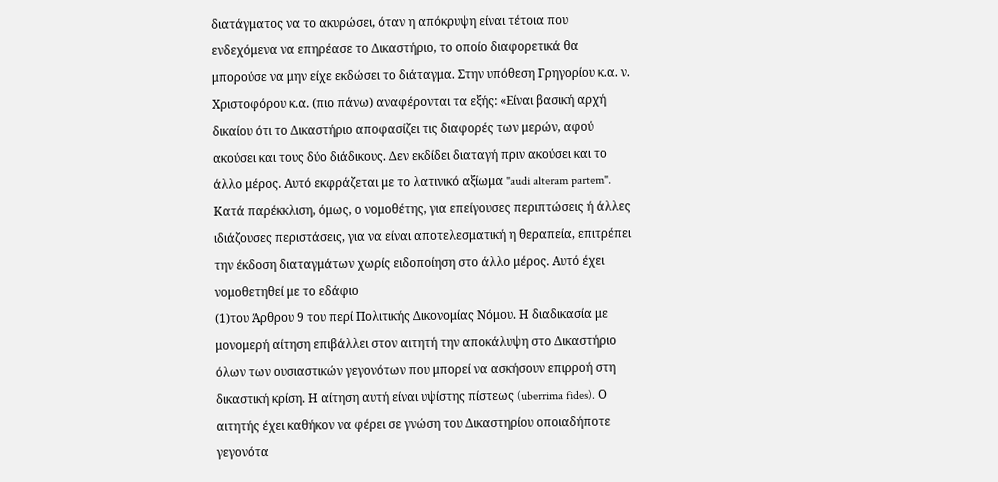διατάγματος να το ακυρώσει, όταν η απόκρυψη είναι τέτοια που ενδεχόμενα να επηρέασε το Δικαστήριο, το οποίο διαφορετικά θα μπορούσε να μην είχε εκδώσει το διάταγμα. Στην υπόθεση Γρηγορίου κ.α. ν. Χριστοφόρου κ.α. (πιο πάνω) αναφέρονται τα εξής: «Είναι βασική αρχή δικαίου ότι το Δικαστήριο αποφασίζει τις διαφορές των μερών, αφού ακούσει και τους δύο διάδικους. Δεν εκδίδει διαταγή πριν ακούσει και το άλλο μέρος. Αυτό εκφράζεται με το λατινικό αξίωμα "audi alteram partem". Κατά παρέκκλιση, όμως, ο νομοθέτης, για επείγουσες περιπτώσεις ή άλλες ιδιάζουσες περιστάσεις, για να είναι αποτελεσματική η θεραπεία, επιτρέπει την έκδοση διαταγμάτων χωρίς ειδοποίηση στο άλλο μέρος. Αυτό έχει νομοθετηθεί με το εδάφιο
(1)του Άρθρου 9 του περί Πολιτικής Δικονομίας Νόμου. Η διαδικασία με μονομερή αίτηση επιβάλλει στον αιτητή την αποκάλυψη στο Δικαστήριο όλων των ουσιαστικών γεγονότων που μπορεί να ασκήσουν επιρροή στη δικαστική κρίση. Η αίτηση αυτή είναι υψίστης πίστεως (uberrima fides). Ο αιτητής έχει καθήκον να φέρει σε γνώση του Δικαστηρίου οποιαδήποτε γεγονότα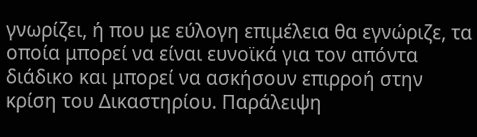γνωρίζει, ή που με εύλογη επιμέλεια θα εγνώριζε, τα οποία μπορεί να είναι ευνοϊκά για τον απόντα διάδικο και μπορεί να ασκήσουν επιρροή στην κρίση του Δικαστηρίου. Παράλειψη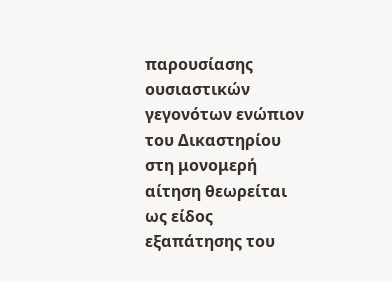παρουσίασης ουσιαστικών γεγονότων ενώπιον του Δικαστηρίου στη μονομερή αίτηση θεωρείται ως είδος εξαπάτησης του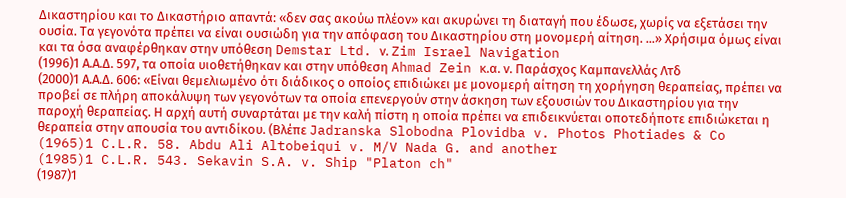Δικαστηρίου και το Δικαστήριο απαντά: «δεν σας ακούω πλέον» και ακυρώνει τη διαταγή που έδωσε, χωρίς να εξετάσει την ουσία. Τα γεγονότα πρέπει να είναι ουσιώδη για την απόφαση του Δικαστηρίου στη μονομερή αίτηση. ...» Χρήσιμα όμως είναι και τα όσα αναφέρθηκαν στην υπόθεση Demstar Ltd. ν. Zim Israel Navigation
(1996)1 Α.Α.Δ. 597, τα οποία υιοθετήθηκαν και στην υπόθεση Ahmad Zein κ.α. ν. Παράσχος Καμπανελλάς Λτδ
(2000)1 Α.Α.Δ. 606: «Είναι θεμελιωμένο ότι διάδικος ο οποίος επιδιώκει με μονομερή αίτηση τη χορήγηση θεραπείας, πρέπει να προβεί σε πλήρη αποκάλυψη των γεγονότων τα οποία επενεργούν στην άσκηση των εξουσιών του Δικαστηρίου για την παροχή θεραπείας. Η αρχή αυτή συναρτάται με την καλή πίστη η οποία πρέπει να επιδεικνύεται οποτεδήποτε επιδιώκεται η θεραπεία στην απουσία του αντιδίκου. (Βλέπε Jadranska Slobodna Plovidba v. Photos Photiades & Co
(1965)1 C.L.R. 58. Abdu Ali Altobeiqui v. M/V Nada G. and another
(1985)1 C.L.R. 543. Sekavin S.A. v. Ship "Platon ch"
(1987)1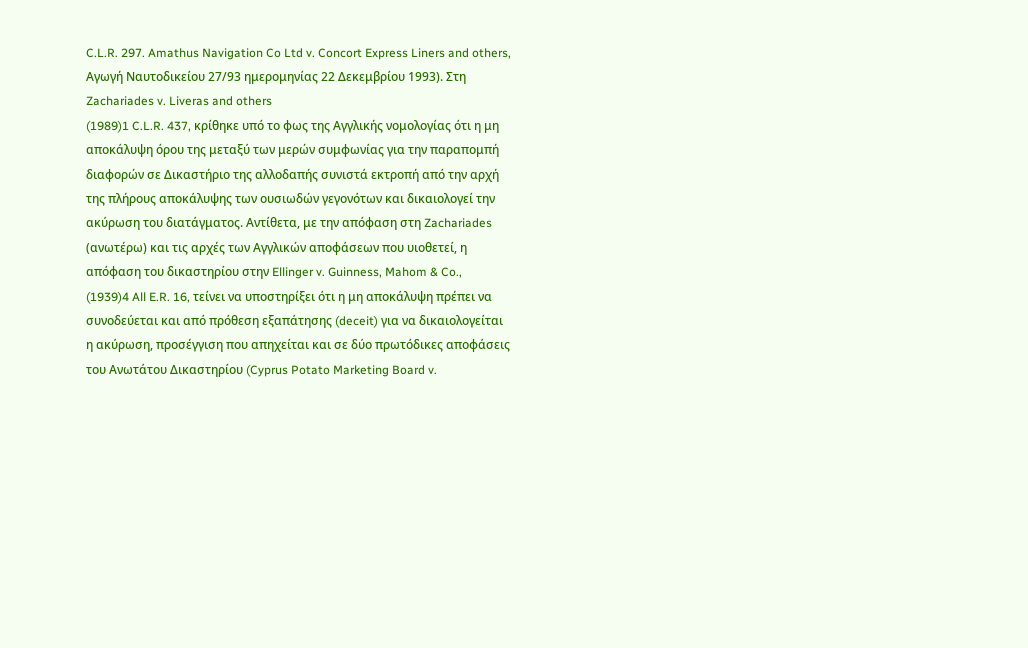C.L.R. 297. Amathus Navigation Co Ltd v. Concort Express Liners and others, Αγωγή Ναυτοδικείου 27/93 ημερομηνίας 22 Δεκεμβρίου 1993). Στη Zachariades v. Liveras and others
(1989)1 C.L.R. 437, κρίθηκε υπό το φως της Αγγλικής νομολογίας ότι η μη αποκάλυψη όρου της μεταξύ των μερών συμφωνίας για την παραπομπή διαφορών σε Δικαστήριο της αλλοδαπής συνιστά εκτροπή από την αρχή της πλήρους αποκάλυψης των ουσιωδών γεγονότων και δικαιολογεί την ακύρωση του διατάγματος. Αντίθετα, με την απόφαση στη Zachariades (ανωτέρω) και τις αρχές των Αγγλικών αποφάσεων που υιοθετεί, η απόφαση του δικαστηρίου στην Ellinger v. Guinness, Mahom & Co.,
(1939)4 All E.R. 16, τείνει να υποστηρίξει ότι η μη αποκάλυψη πρέπει να συνοδεύεται και από πρόθεση εξαπάτησης (deceit) για να δικαιολογείται η ακύρωση, προσέγγιση που απηχείται και σε δύο πρωτόδικες αποφάσεις του Ανωτάτου Δικαστηρίου (Cyprus Potato Marketing Board v.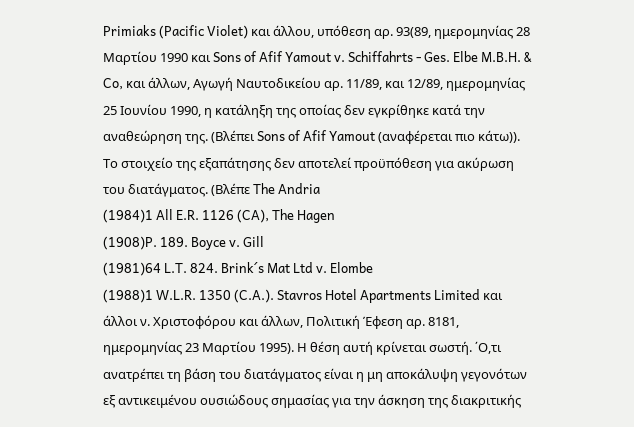Primiaks (Pacific Violet) και άλλου, υπόθεση αρ. 93(89, ημερομηνίας 28 Μαρτίου 1990 και Sons of Afif Yamout v. Schiffahrts - Ges. Elbe M.B.H. & Co, και άλλων, Αγωγή Ναυτοδικείου αρ. 11/89, και 12/89, ημερομηνίας 25 Ιουνίου 1990, η κατάληξη της οποίας δεν εγκρίθηκε κατά την αναθεώρηση της. (Βλέπει Sons of Afif Yamout (αναφέρεται πιο κάτω)). Το στοιχείο της εξαπάτησης δεν αποτελεί προϋπόθεση για ακύρωση του διατάγματος. (Βλέπε The Andria
(1984)1 All E.R. 1126 (CA), The Hagen
(1908)P. 189. Boyce v. Gill
(1981)64 L.T. 824. Brink´s Mat Ltd v. Elombe
(1988)1 W.L.R. 1350 (C.A.). Stavros Hotel Apartments Limited και άλλοι ν. Χριστοφόρου και άλλων, Πολιτική Έφεση αρ. 8181, ημερομηνίας 23 Μαρτίου 1995). Η θέση αυτή κρίνεται σωστή. ΄Ο,τι ανατρέπει τη βάση του διατάγματος είναι η μη αποκάλυψη γεγονότων εξ αντικειμένου ουσιώδους σημασίας για την άσκηση της διακριτικής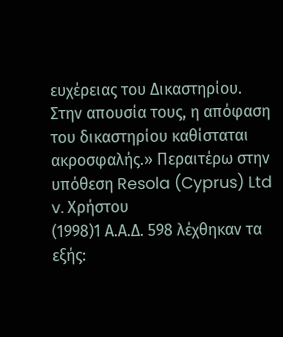ευχέρειας του Δικαστηρίου. Στην απουσία τους, η απόφαση του δικαστηρίου καθίσταται ακροσφαλής.» Περαιτέρω στην υπόθεση Resola (Cyprus) Ltd v. Xρήστου
(1998)1 Α.Α.Δ. 598 λέχθηκαν τα εξής: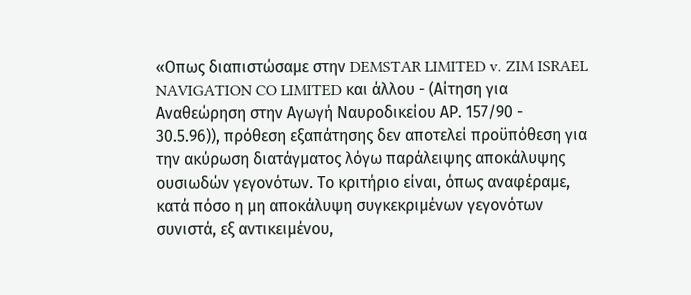«Οπως διαπιστώσαμε στην DEMSTAR LIMITED v. ZIM ISRAEL NAVIGATION CO LIMITED και άλλου - (Αίτηση για Αναθεώρηση στην Αγωγή Ναυροδικείου ΑΡ. 157/90 - 30.5.96)), πρόθεση εξαπάτησης δεν αποτελεί προϋπόθεση για την ακύρωση διατάγματος λόγω παράλειψης αποκάλυψης ουσιωδών γεγονότων. Το κριτήριο είναι, όπως αναφέραμε, κατά πόσο η μη αποκάλυψη συγκεκριμένων γεγονότων συνιστά, εξ αντικειμένου,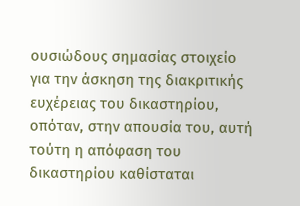ουσιώδους σημασίας στοιχείο για την άσκηση της διακριτικής ευχέρειας του δικαστηρίου, οπόταν, στην απουσία του, αυτή τούτη η απόφαση του δικαστηρίου καθίσταται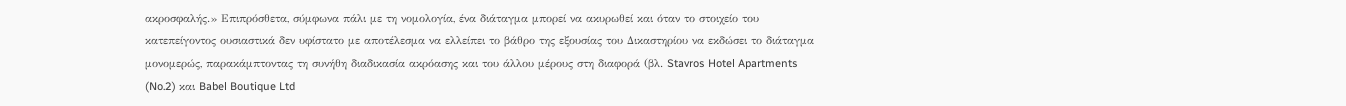ακροσφαλής.» Επιπρόσθετα, σύμφωνα πάλι με τη νομολογία, ένα διάταγμα μπορεί να ακυρωθεί και όταν το στοιχείο του κατεπείγοντος ουσιαστικά δεν υφίστατο με αποτέλεσμα να ελλείπει το βάθρο της εξουσίας του Δικαστηρίου να εκδώσει το διάταγμα μονομερώς, παρακάμπτοντας τη συνήθη διαδικασία ακρόασης και του άλλου μέρους στη διαφορά (βλ. Stavros Hotel Apartments (No.2) και Babel Boutique Ltd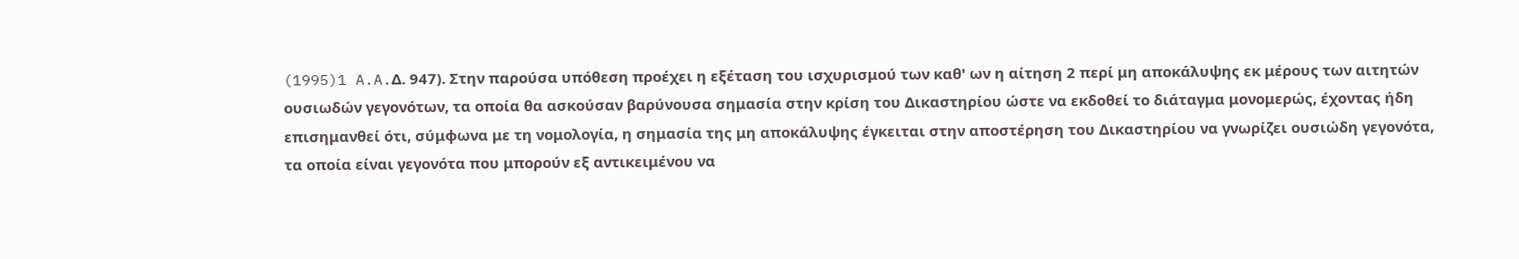(1995)1 A.A.Δ. 947). Στην παρούσα υπόθεση προέχει η εξέταση του ισχυρισμού των καθ' ων η αίτηση 2 περί μη αποκάλυψης εκ μέρους των αιτητών ουσιωδών γεγονότων, τα οποία θα ασκούσαν βαρύνουσα σημασία στην κρίση του Δικαστηρίου ώστε να εκδοθεί το διάταγμα μονομερώς, έχοντας ήδη επισημανθεί ότι, σύμφωνα με τη νομολογία, η σημασία της μη αποκάλυψης έγκειται στην αποστέρηση του Δικαστηρίου να γνωρίζει ουσιώδη γεγονότα, τα οποία είναι γεγονότα που μπορούν εξ αντικειμένου να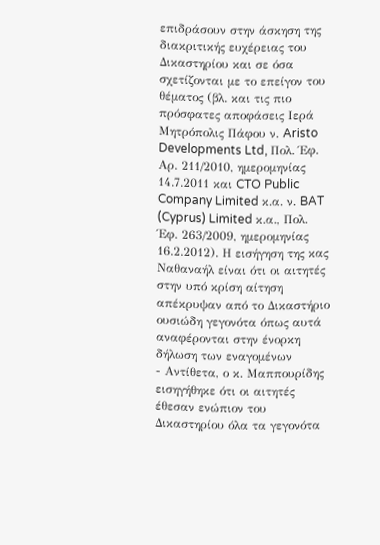επιδράσουν στην άσκηση της διακριτικής ευχέρειας του Δικαστηρίου και σε όσα σχετίζονται με το επείγον του θέματος (βλ. και τις πιο πρόσφατες αποφάσεις Ιερά Μητρόπολις Πάφου ν. Aristo Developments Ltd, Πολ. Έφ. Αρ. 211/2010, ημερομηνίας 14.7.2011 και CTO Public Company Limited κ.α. ν. BAT (Cyprus) Limited κ.α., Πολ. Έφ. 263/2009, ημερομηνίας 16.2.2012). Η εισήγηση της κας Ναθαναήλ είναι ότι οι αιτητές στην υπό κρίση αίτηση απέκρυψαν από το Δικαστήριο ουσιώδη γεγονότα όπως αυτά αναφέρονται στην ένορκη δήλωση των εναγομένων
- Αντίθετα, ο κ. Μαππουρίδης εισηγήθηκε ότι οι αιτητές έθεσαν ενώπιον του Δικαστηρίου όλα τα γεγονότα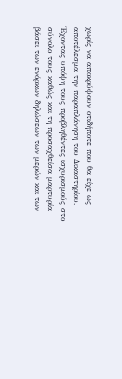χωρίς να αποκρύψουν οτιδήποτε που θα είχε ως αποτέλεσμα την παραπλάνηση του Δικαστηρίου. Έχοντας υπόψη τους προβληθέντες ισχυρισμούς στο σύνολο τους καθώς και τη προσαχθείσα μαρτυρία βάσει των ενόρκων δηλώσεων των μερών και των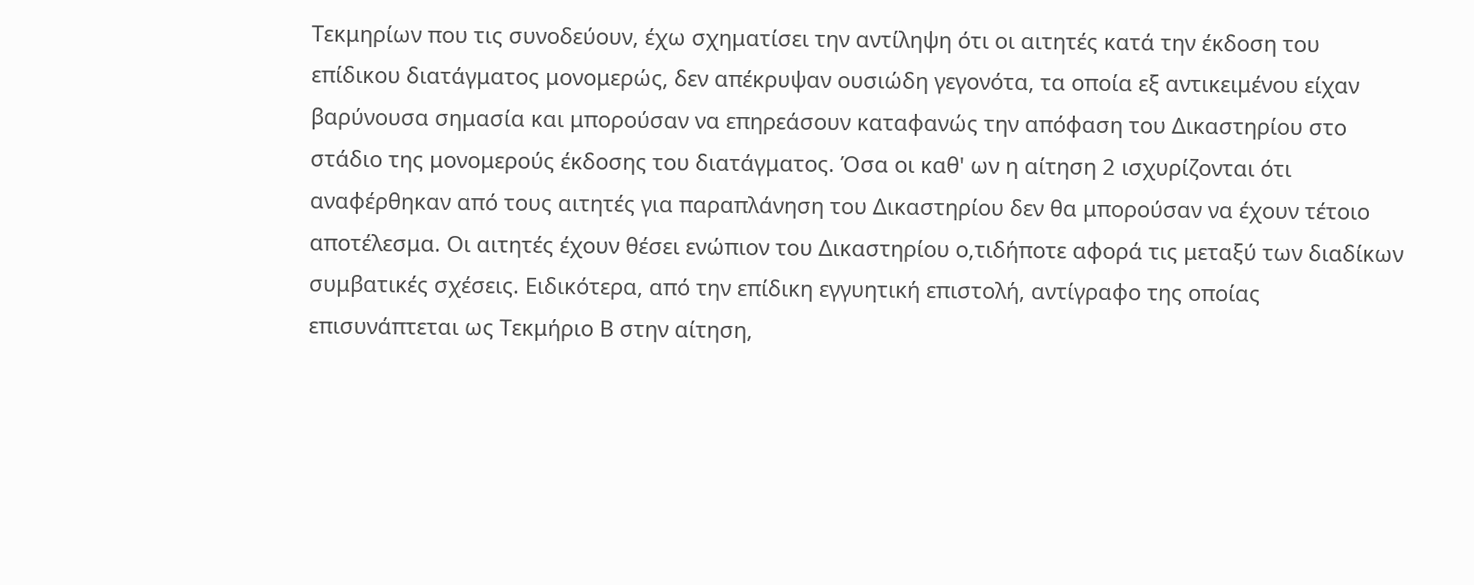Τεκμηρίων που τις συνοδεύουν, έχω σχηματίσει την αντίληψη ότι οι αιτητές κατά την έκδοση του επίδικου διατάγματος μονομερώς, δεν απέκρυψαν ουσιώδη γεγονότα, τα οποία εξ αντικειμένου είχαν βαρύνουσα σημασία και μπορούσαν να επηρεάσουν καταφανώς την απόφαση του Δικαστηρίου στο στάδιο της μονομερούς έκδοσης του διατάγματος. Όσα οι καθ' ων η αίτηση 2 ισχυρίζονται ότι αναφέρθηκαν από τους αιτητές για παραπλάνηση του Δικαστηρίου δεν θα μπορούσαν να έχουν τέτοιο αποτέλεσμα. Οι αιτητές έχουν θέσει ενώπιον του Δικαστηρίου ο,τιδήποτε αφορά τις μεταξύ των διαδίκων συμβατικές σχέσεις. Ειδικότερα, από την επίδικη εγγυητική επιστολή, αντίγραφο της οποίας επισυνάπτεται ως Τεκμήριο Β στην αίτηση,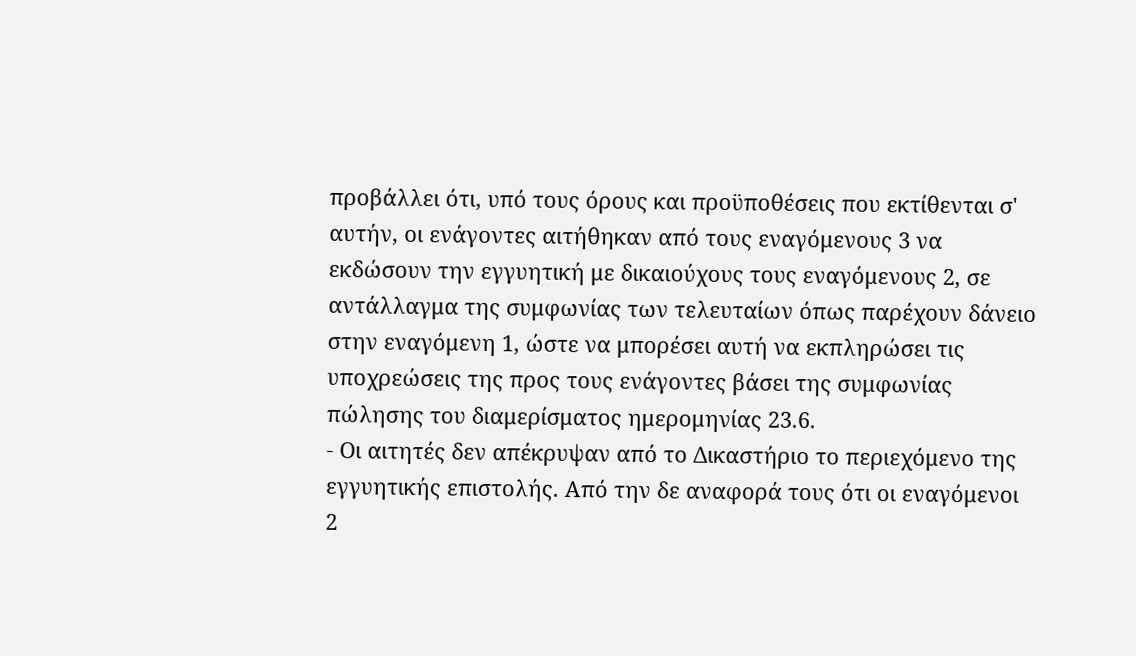προβάλλει ότι, υπό τους όρους και προϋποθέσεις που εκτίθενται σ' αυτήν, οι ενάγοντες αιτήθηκαν από τους εναγόμενους 3 να εκδώσουν την εγγυητική με δικαιούχους τους εναγόμενους 2, σε αντάλλαγμα της συμφωνίας των τελευταίων όπως παρέχουν δάνειο στην εναγόμενη 1, ώστε να μπορέσει αυτή να εκπληρώσει τις υποχρεώσεις της προς τους ενάγοντες βάσει της συμφωνίας πώλησης του διαμερίσματος ημερομηνίας 23.6.
- Οι αιτητές δεν απέκρυψαν από το Δικαστήριο το περιεχόμενο της εγγυητικής επιστολής. Από την δε αναφορά τους ότι οι εναγόμενοι 2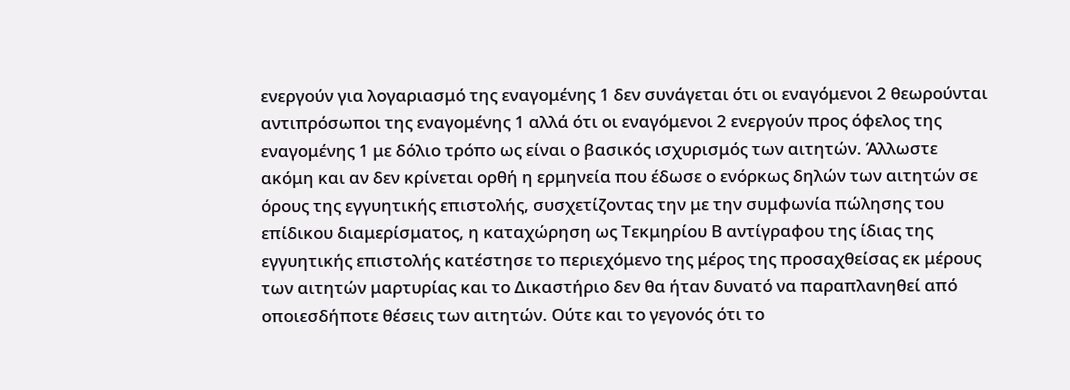ενεργούν για λογαριασμό της εναγομένης 1 δεν συνάγεται ότι οι εναγόμενοι 2 θεωρούνται αντιπρόσωποι της εναγομένης 1 αλλά ότι οι εναγόμενοι 2 ενεργούν προς όφελος της εναγομένης 1 με δόλιο τρόπο ως είναι ο βασικός ισχυρισμός των αιτητών. Άλλωστε ακόμη και αν δεν κρίνεται ορθή η ερμηνεία που έδωσε ο ενόρκως δηλών των αιτητών σε όρους της εγγυητικής επιστολής, συσχετίζοντας την με την συμφωνία πώλησης του επίδικου διαμερίσματος, η καταχώρηση ως Τεκμηρίου Β αντίγραφου της ίδιας της εγγυητικής επιστολής κατέστησε το περιεχόμενο της μέρος της προσαχθείσας εκ μέρους των αιτητών μαρτυρίας και το Δικαστήριο δεν θα ήταν δυνατό να παραπλανηθεί από οποιεσδήποτε θέσεις των αιτητών. Ούτε και το γεγονός ότι το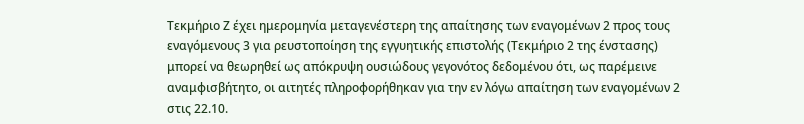Τεκμήριο Ζ έχει ημερομηνία μεταγενέστερη της απαίτησης των εναγομένων 2 προς τους εναγόμενους 3 για ρευστοποίηση της εγγυητικής επιστολής (Τεκμήριο 2 της ένστασης) μπορεί να θεωρηθεί ως απόκρυψη ουσιώδους γεγονότος δεδομένου ότι, ως παρέμεινε αναμφισβήτητο, οι αιτητές πληροφορήθηκαν για την εν λόγω απαίτηση των εναγομένων 2 στις 22.10.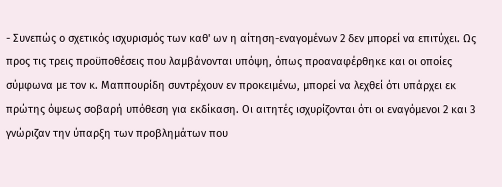- Συνεπώς ο σχετικός ισχυρισμός των καθ' ων η αίτηση-εναγομένων 2 δεν μπορεί να επιτύχει. Ως προς τις τρεις προϋποθέσεις που λαμβάνονται υπόψη, όπως προαναφέρθηκε και οι οποίες σύμφωνα με τον κ. Μαππουρίδη συντρέχουν εν προκειμένω, μπορεί να λεχθεί ότι υπάρχει εκ πρώτης όψεως σοβαρή υπόθεση για εκδίκαση. Οι αιτητές ισχυρίζονται ότι οι εναγόμενοι 2 και 3 γνώριζαν την ύπαρξη των προβλημάτων που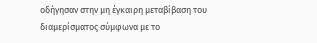οδήγησαν στην μη έγκαιρη μεταβίβαση του διαμερίσματος σύμφωνα με το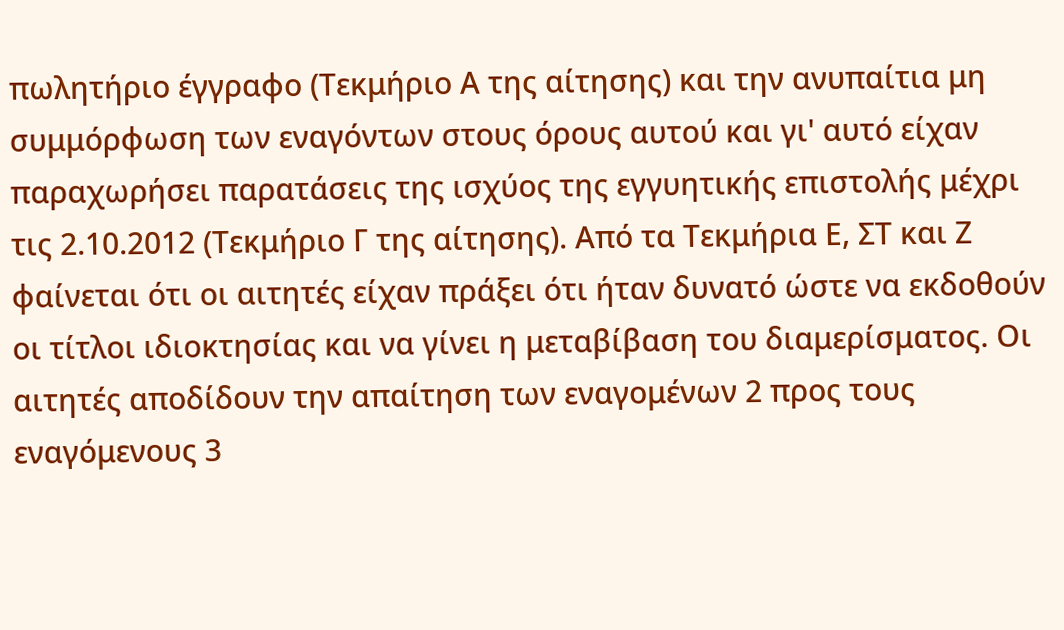πωλητήριο έγγραφο (Τεκμήριο Α της αίτησης) και την ανυπαίτια μη συμμόρφωση των εναγόντων στους όρους αυτού και γι' αυτό είχαν παραχωρήσει παρατάσεις της ισχύος της εγγυητικής επιστολής μέχρι τις 2.10.2012 (Τεκμήριο Γ της αίτησης). Από τα Τεκμήρια Ε, ΣΤ και Ζ φαίνεται ότι οι αιτητές είχαν πράξει ότι ήταν δυνατό ώστε να εκδοθούν οι τίτλοι ιδιοκτησίας και να γίνει η μεταβίβαση του διαμερίσματος. Οι αιτητές αποδίδουν την απαίτηση των εναγομένων 2 προς τους εναγόμενους 3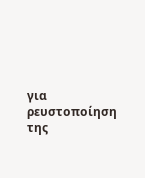για ρευστοποίηση της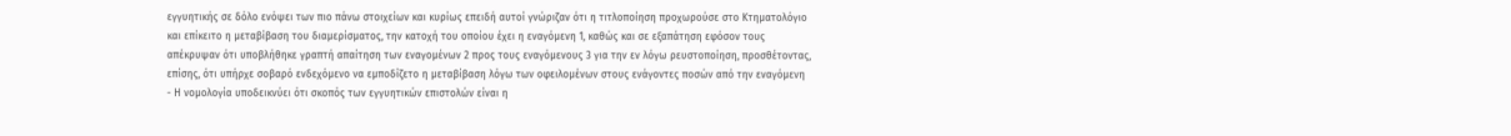εγγυητικής σε δόλο ενόψει των πιο πάνω στοιχείων και κυρίως επειδή αυτοί γνώριζαν ότι η τιτλοποίηση προχωρούσε στο Κτηματολόγιο και επίκειτο η μεταβίβαση του διαμερίσματος, την κατοχή του οποίου έχει η εναγόμενη 1, καθώς και σε εξαπάτηση εφόσον τους απέκρυψαν ότι υποβλήθηκε γραπτή απαίτηση των εναγομένων 2 προς τους εναγόμενους 3 για την εν λόγω ρευστοποίηση, προσθέτοντας, επίσης, ότι υπήρχε σοβαρό ενδεχόμενο να εμποδίζετο η μεταβίβαση λόγω των οφειλομένων στους ενάγοντες ποσών από την εναγόμενη
- Η νομολογία υποδεικνύει ότι σκοπός των εγγυητικών επιστολών είναι η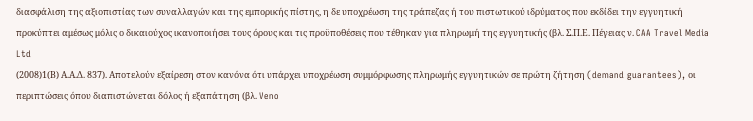διασφάλιση της αξιοπιστίας των συναλλαγών και της εμπορικής πίστης, η δε υποχρέωση της τράπεζας ή του πιστωτικού ιδρύματος που εκδίδει την εγγυητική προκύπτει αμέσως μόλις ο δικαιούχος ικανοποιήσει τους όρους και τις προϋποθέσεις που τέθηκαν για πληρωμή της εγγυητικής (βλ. Σ.Π.Ε. Πέγειας ν. CAA Travel Media Ltd
(2008)1(Β) Α.Α.Δ. 837). Αποτελούν εξαίρεση στον κανόνα ότι υπάρχει υποχρέωση συμμόρφωσης πληρωμής εγγυητικών σε πρώτη ζήτηση (demand guarantees), οι περιπτώσεις όπου διαπιστώνεται δόλος ή εξαπάτηση (βλ. Veno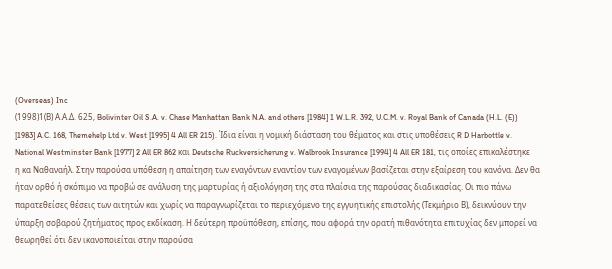(Overseas) Inc
(1998)1(Β) Α.Α.Δ. 625, Bolivinter Oil S.A. v. Chase Manhattan Bank N.A. and others [1984] 1 W.L.R. 392, U.C.M. v. Royal Bank of Canada (H.L. (E)) [1983] A.C. 168, Themehelp Ltd v. West [1995] 4 All ER 215). Ίδια είναι η νομική διάσταση του θέματος και στις υποθέσεις R D Harbottle v. National Westminster Bank [1977] 2 All ER 862 και Deutsche Ruckversicherung v. Walbrook Insurance [1994] 4 All ER 181, τις οποίες επικαλέστηκε η κα Ναθαναήλ. Στην παρούσα υπόθεση η απαίτηση των εναγόντων εναντίον των εναγομένων βασίζεται στην εξαίρεση του κανόνα. Δεν θα ήταν ορθό ή σκόπιμο να προβώ σε ανάλυση της μαρτυρίας ή αξιολόγηση της στα πλαίσια της παρούσας διαδικασίας. Οι πιο πάνω παρατεθείσες θέσεις των αιτητών και χωρίς να παραγνωρίζεται το περιεχόμενο της εγγυητικής επιστολής (Τεκμήριο Β), δεικνύουν την ύπαρξη σοβαρού ζητήματος προς εκδίκαση. Η δεύτερη προϋπόθεση, επίσης, που αφορά την ορατή πιθανότητα επιτυχίας δεν μπορεί να θεωρηθεί ότι δεν ικανοποιείται στην παρούσα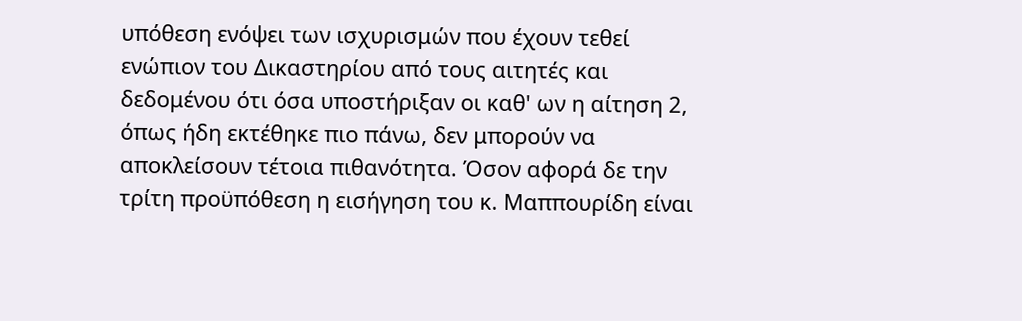υπόθεση ενόψει των ισχυρισμών που έχουν τεθεί ενώπιον του Δικαστηρίου από τους αιτητές και δεδομένου ότι όσα υποστήριξαν οι καθ' ων η αίτηση 2, όπως ήδη εκτέθηκε πιο πάνω, δεν μπορούν να αποκλείσουν τέτοια πιθανότητα. Όσον αφορά δε την τρίτη προϋπόθεση η εισήγηση του κ. Μαππουρίδη είναι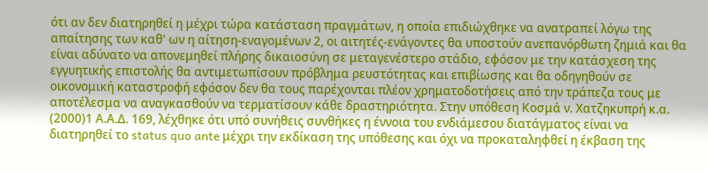ότι αν δεν διατηρηθεί η μέχρι τώρα κατάσταση πραγμάτων, η οποία επιδιώχθηκε να ανατραπεί λόγω της απαίτησης των καθ' ων η αίτηση-εναγομένων 2, οι αιτητές-ενάγοντες θα υποστούν ανεπανόρθωτη ζημιά και θα είναι αδύνατο να απονεμηθεί πλήρης δικαιοσύνη σε μεταγενέστερο στάδιο, εφόσον με την κατάσχεση της εγγυητικής επιστολής θα αντιμετωπίσουν πρόβλημα ρευστότητας και επιβίωσης και θα οδηγηθούν σε οικονομική καταστροφή εφόσον δεν θα τους παρέχονται πλέον χρηματοδοτήσεις από την τράπεζα τους με αποτέλεσμα να αναγκασθούν να τερματίσουν κάθε δραστηριότητα. Στην υπόθεση Κοσμά ν. Χατζηκυπρή κ.α.
(2000)1 Α.Α.Δ. 169, λέχθηκε ότι υπό συνήθεις συνθήκες η έννοια του ενδιάμεσου διατάγματος είναι να διατηρηθεί το status quo ante μέχρι την εκδίκαση της υπόθεσης και όχι να προκαταληφθεί η έκβαση της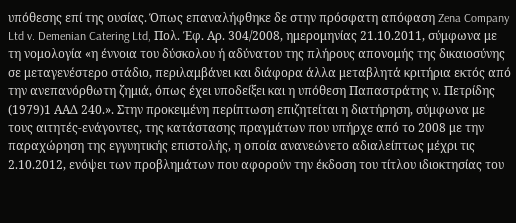υπόθεσης επί της ουσίας. Όπως επαναλήφθηκε δε στην πρόσφατη απόφαση Zena Company Ltd v. Demenian Catering Ltd, Πολ. Έφ. Αρ. 304/2008, ημερομηνίας 21.10.2011, σύμφωνα με τη νομολογία «η έννοια του δύσκολου ή αδύνατου της πλήρους απονομής της δικαιοσύνης σε μεταγενέστερο στάδιο, περιλαμβάνει και διάφορα άλλα μεταβλητά κριτήρια εκτός από την ανεπανόρθωτη ζημιά, όπως έχει υποδείξει και η υπόθεση Παπαστράτης ν. Πετρίδης
(1979)1 ΑΑΔ 240.». Στην προκειμένη περίπτωση επιζητείται η διατήρηση, σύμφωνα με τους αιτητές-ενάγοντες, της κατάστασης πραγμάτων που υπήρχε από το 2008 με την παραχώρηση της εγγυητικής επιστολής, η οποία ανανεώνετο αδιαλείπτως μέχρι τις 2.10.2012, ενόψει των προβλημάτων που αφορούν την έκδοση του τίτλου ιδιοκτησίας του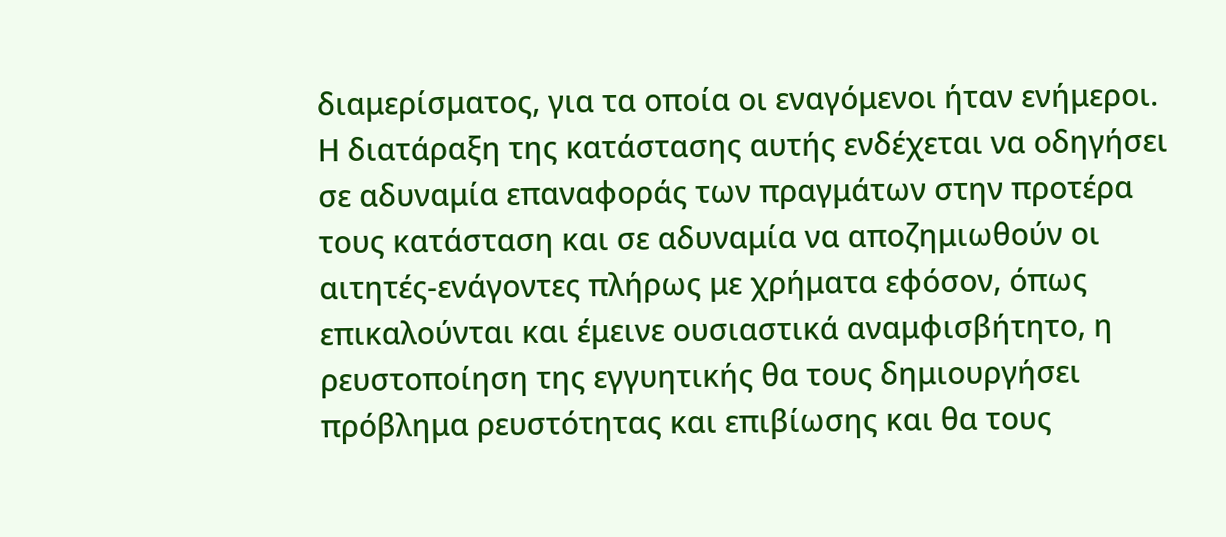διαμερίσματος, για τα οποία οι εναγόμενοι ήταν ενήμεροι. Η διατάραξη της κατάστασης αυτής ενδέχεται να οδηγήσει σε αδυναμία επαναφοράς των πραγμάτων στην προτέρα τους κατάσταση και σε αδυναμία να αποζημιωθούν οι αιτητές-ενάγοντες πλήρως με χρήματα εφόσον, όπως επικαλούνται και έμεινε ουσιαστικά αναμφισβήτητο, η ρευστοποίηση της εγγυητικής θα τους δημιουργήσει πρόβλημα ρευστότητας και επιβίωσης και θα τους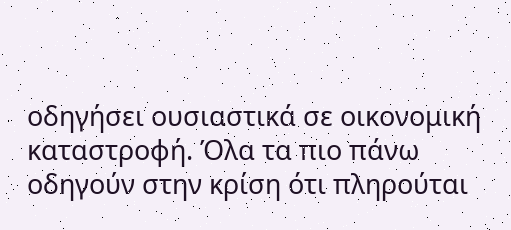οδηγήσει ουσιαστικά σε οικονομική καταστροφή. Όλα τα πιο πάνω οδηγούν στην κρίση ότι πληρούται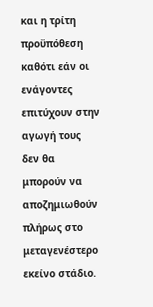και η τρίτη προϋπόθεση καθότι εάν οι ενάγοντες επιτύχουν στην αγωγή τους δεν θα μπορούν να αποζημιωθούν πλήρως στο μεταγενέστερο εκείνο στάδιο.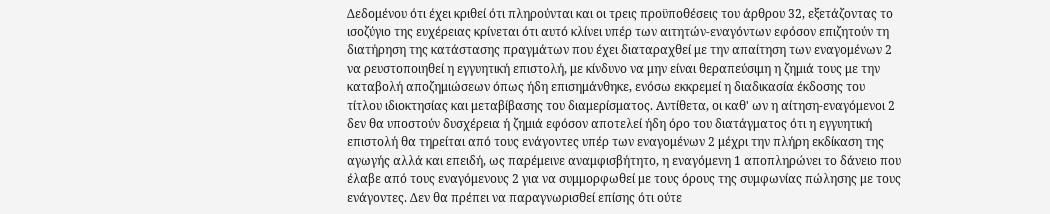Δεδομένου ότι έχει κριθεί ότι πληρούνται και οι τρεις προϋποθέσεις του άρθρου 32, εξετάζοντας το ισοζύγιο της ευχέρειας κρίνεται ότι αυτό κλίνει υπέρ των αιτητών-εναγόντων εφόσον επιζητούν τη διατήρηση της κατάστασης πραγμάτων που έχει διαταραχθεί με την απαίτηση των εναγομένων 2 να ρευστοποιηθεί η εγγυητική επιστολή, με κίνδυνο να μην είναι θεραπεύσιμη η ζημιά τους με την καταβολή αποζημιώσεων όπως ήδη επισημάνθηκε, ενόσω εκκρεμεί η διαδικασία έκδοσης του τίτλου ιδιοκτησίας και μεταβίβασης του διαμερίσματος. Αντίθετα, οι καθ' ων η αίτηση-εναγόμενοι 2 δεν θα υποστούν δυσχέρεια ή ζημιά εφόσον αποτελεί ήδη όρο του διατάγματος ότι η εγγυητική επιστολή θα τηρείται από τους ενάγοντες υπέρ των εναγομένων 2 μέχρι την πλήρη εκδίκαση της αγωγής αλλά και επειδή, ως παρέμεινε αναμφισβήτητο, η εναγόμενη 1 αποπληρώνει το δάνειο που έλαβε από τους εναγόμενους 2 για να συμμορφωθεί με τους όρους της συμφωνίας πώλησης με τους ενάγοντες. Δεν θα πρέπει να παραγνωρισθεί επίσης ότι ούτε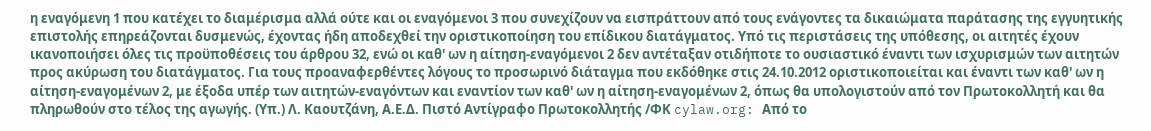η εναγόμενη 1 που κατέχει το διαμέρισμα αλλά ούτε και οι εναγόμενοι 3 που συνεχίζουν να εισπράττουν από τους ενάγοντες τα δικαιώματα παράτασης της εγγυητικής επιστολής επηρεάζονται δυσμενώς, έχοντας ήδη αποδεχθεί την οριστικοποίηση του επίδικου διατάγματος. Υπό τις περιστάσεις της υπόθεσης, οι αιτητές έχουν ικανοποιήσει όλες τις προϋποθέσεις του άρθρου 32, ενώ οι καθ' ων η αίτηση-εναγόμενοι 2 δεν αντέταξαν οτιδήποτε το ουσιαστικό έναντι των ισχυρισμών των αιτητών προς ακύρωση του διατάγματος. Για τους προαναφερθέντες λόγους το προσωρινό διάταγμα που εκδόθηκε στις 24.10.2012 οριστικοποιείται και έναντι των καθ' ων η αίτηση-εναγομένων 2, με έξοδα υπέρ των αιτητών-εναγόντων και εναντίον των καθ' ων η αίτηση-εναγομένων 2, όπως θα υπολογιστούν από τον Πρωτοκολλητή και θα πληρωθούν στο τέλος της αγωγής. (Υπ.) Λ. Καουτζάνη, Α.Ε.Δ. Πιστό Αντίγραφο Πρωτοκολλητής /ΦΚ cylaw.org: Από το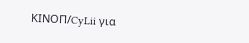ΚΙΝOΠ/CyLii για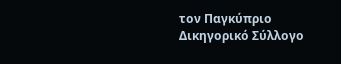τον Παγκύπριο Δικηγορικό Σύλλογο